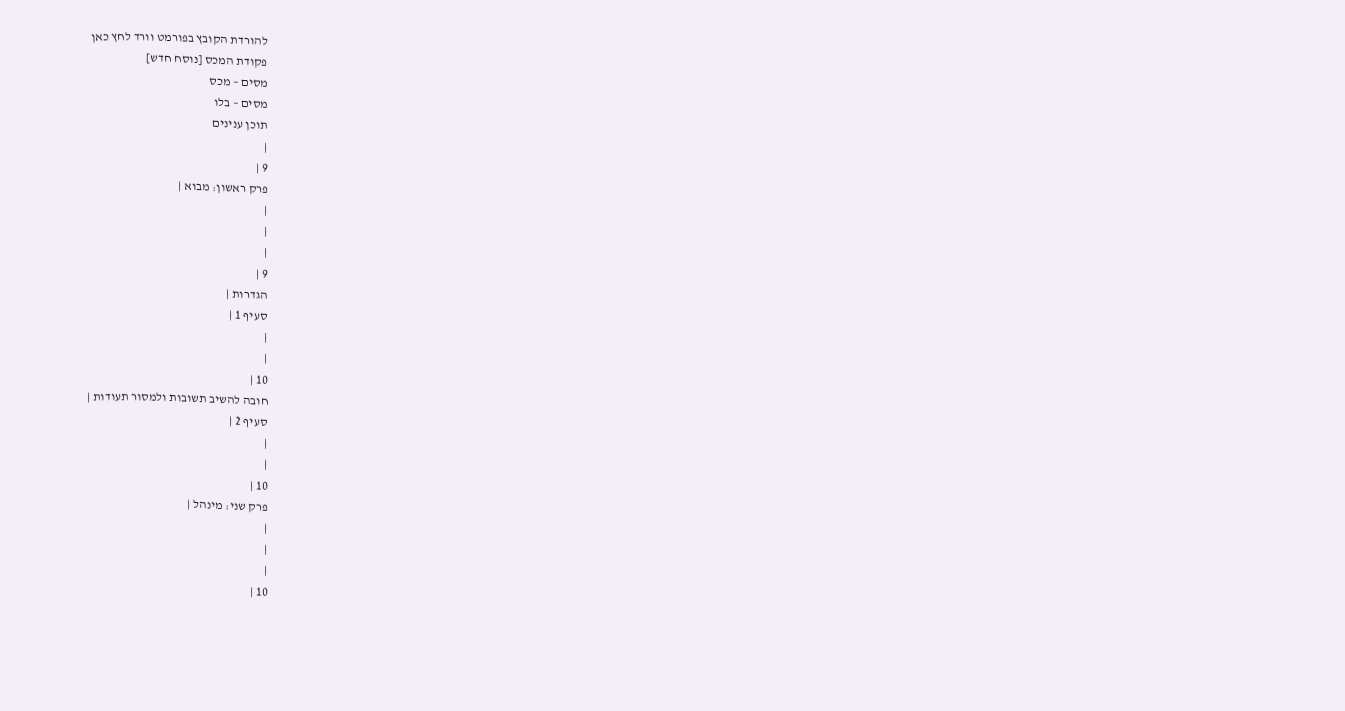להורדת הקובץ בפורמט וורד לחץ כאן
פקודת המכס [נוסח חדש]
מסים – מכס
מסים – בלו
תוכן ענינים
|
9 |
פרק ראשון: מבוא |
|
|
|
9 |
הגדרות |
סעיף 1 |
|
|
10 |
חובה להשיב תשובות ולמסור תעודות |
סעיף 2 |
|
|
10 |
פרק שני: מינהל |
|
|
|
10 |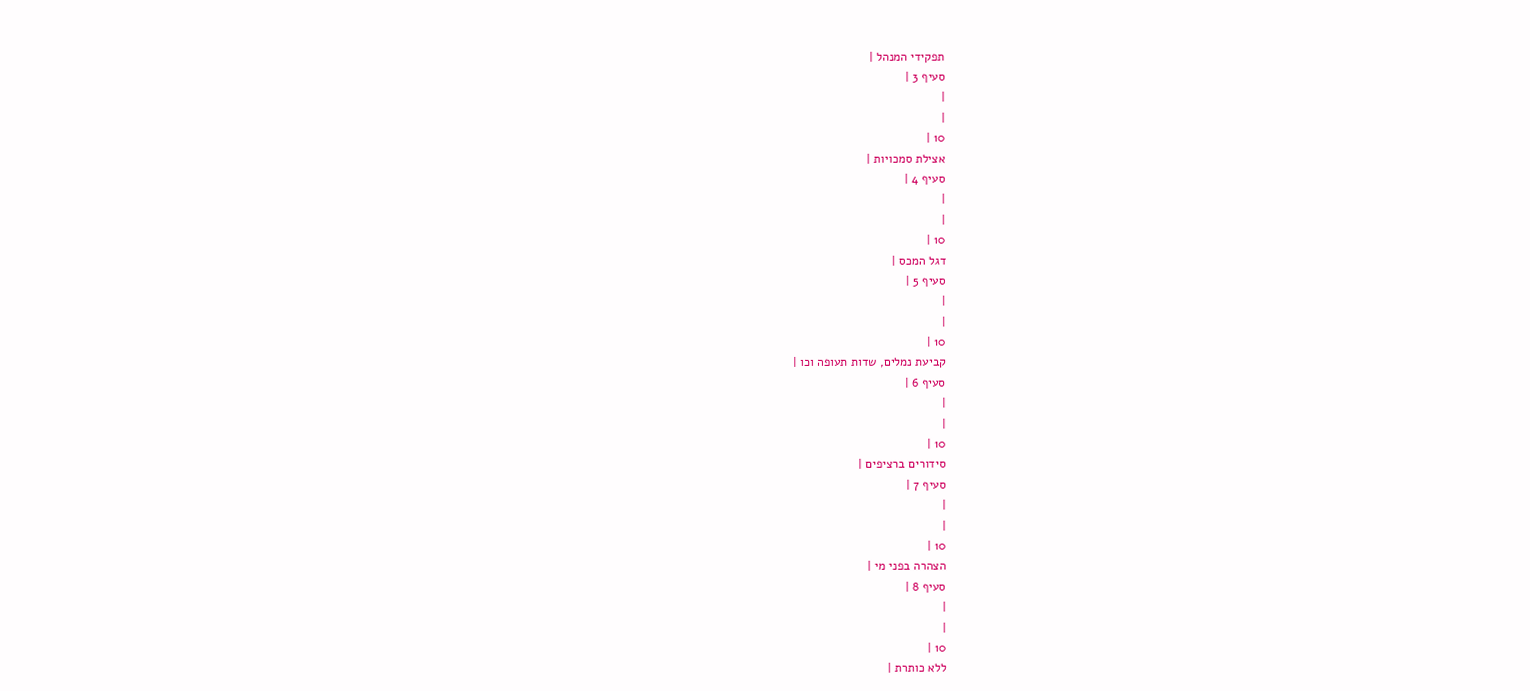תפקידי המנהל |
סעיף 3 |
|
|
10 |
אצילת סמכויות |
סעיף 4 |
|
|
10 |
דגל המכס |
סעיף 5 |
|
|
10 |
קביעת נמלים, שדות תעופה וכו |
סעיף 6 |
|
|
10 |
סידורים ברציפים |
סעיף 7 |
|
|
10 |
הצהרה בפני מי |
סעיף 8 |
|
|
10 |
ללא כותרת |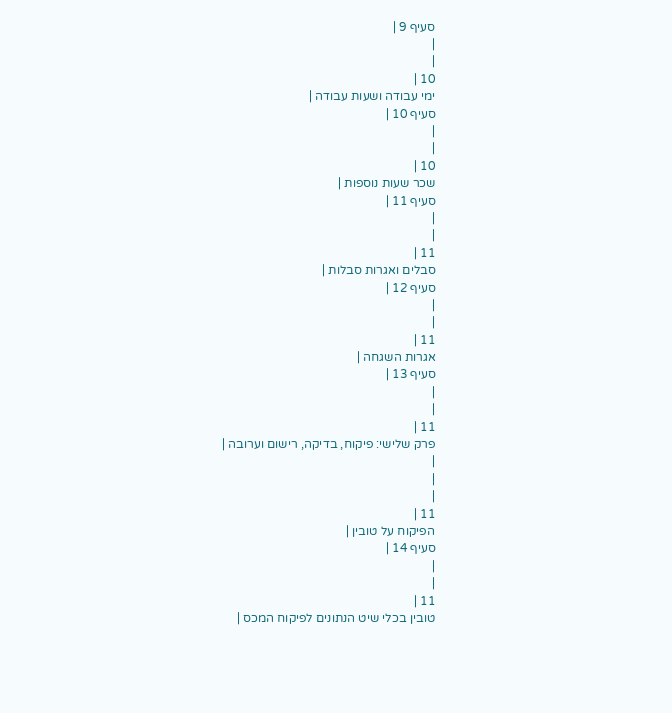סעיף 9 |
|
|
10 |
ימי עבודה ושעות עבודה |
סעיף 10 |
|
|
10 |
שכר שעות נוספות |
סעיף 11 |
|
|
11 |
סבלים ואגרות סבלות |
סעיף 12 |
|
|
11 |
אגרות השגחה |
סעיף 13 |
|
|
11 |
פרק שלישי: פיקוח, בדיקה, רישום וערובה |
|
|
|
11 |
הפיקוח על טובין |
סעיף 14 |
|
|
11 |
טובין בכלי שיט הנתונים לפיקוח המכס |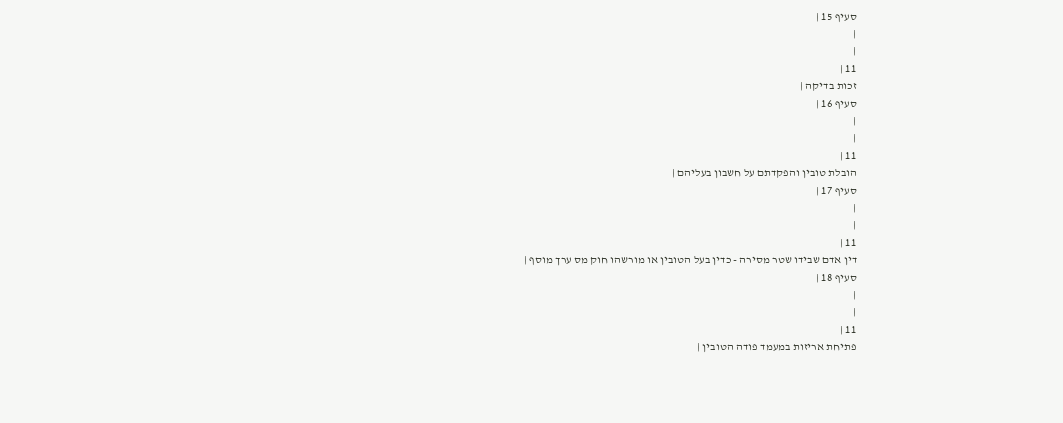סעיף 15 |
|
|
11 |
זכות בדיקה |
סעיף 16 |
|
|
11 |
הובלת טובין והפקדתם על חשבון בעליהם |
סעיף 17 |
|
|
11 |
דין אדם שבידו שטר מסירה - כדין בעל הטובין או מורשהו חוק מס ערך מוסף |
סעיף 18 |
|
|
11 |
פתיחת אריזות במעמד פודה הטובין |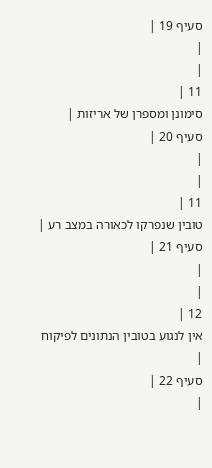סעיף 19 |
|
|
11 |
סימונן ומספרן של אריזות |
סעיף 20 |
|
|
11 |
טובין שנפרקו לכאורה במצב רע |
סעיף 21 |
|
|
12 |
אין לנגוע בטובין הנתונים לפיקוח |
סעיף 22 |
|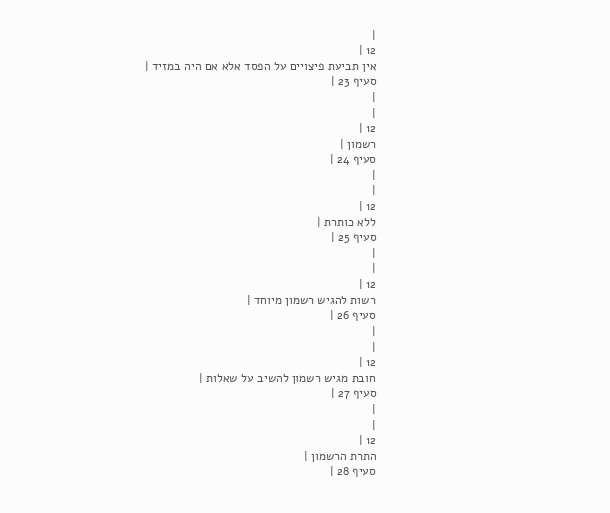|
12 |
אין תביעת פיצויים על הפסד אלא אם היה במזיד |
סעיף 23 |
|
|
12 |
רשמון |
סעיף 24 |
|
|
12 |
ללא כותרת |
סעיף 25 |
|
|
12 |
רשות להגיש רשמון מיוחד |
סעיף 26 |
|
|
12 |
חובת מגיש רשמון להשיב על שאלות |
סעיף 27 |
|
|
12 |
התרת הרשמון |
סעיף 28 |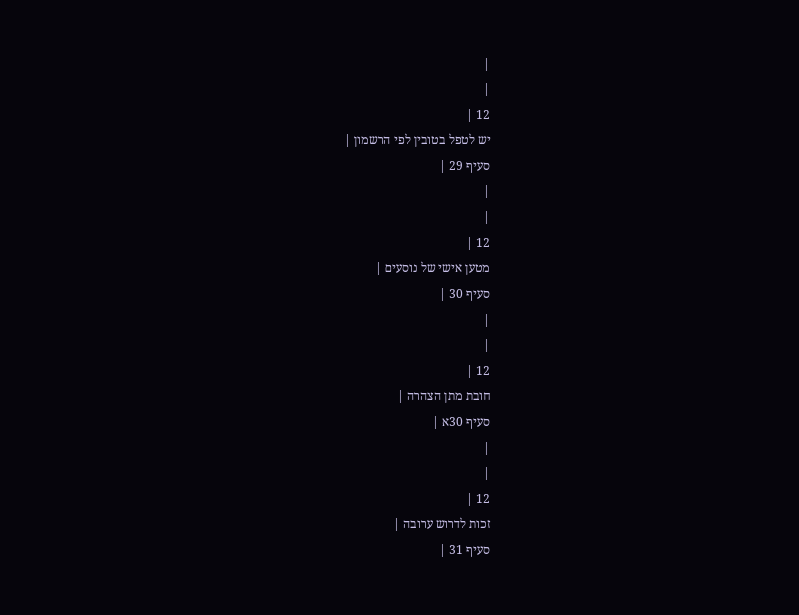|
|
12 |
יש לטפל בטובין לפי הרשמון |
סעיף 29 |
|
|
12 |
מטען אישי של נוסעים |
סעיף 30 |
|
|
12 |
חובת מתן הצהרה |
סעיף 30א |
|
|
12 |
זכות לדרוש ערובה |
סעיף 31 |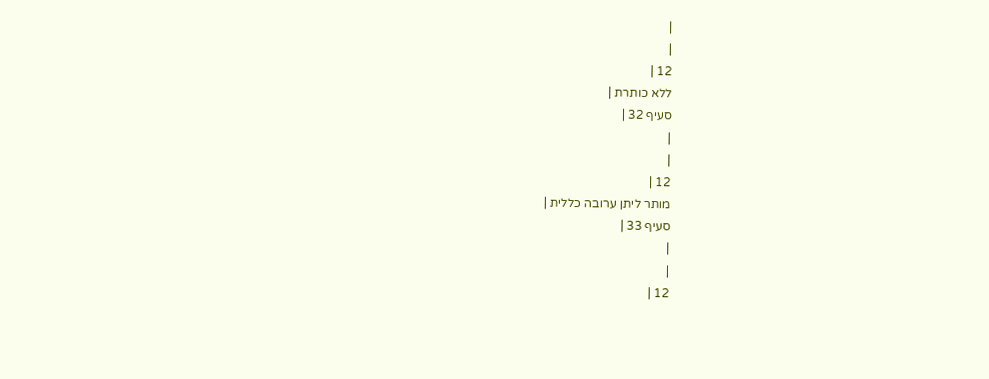|
|
12 |
ללא כותרת |
סעיף 32 |
|
|
12 |
מותר ליתן ערובה כללית |
סעיף 33 |
|
|
12 |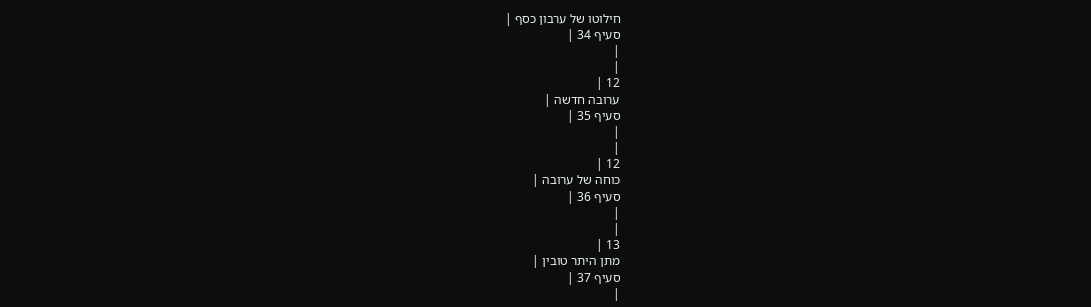חילוטו של ערבון כסף |
סעיף 34 |
|
|
12 |
ערובה חדשה |
סעיף 35 |
|
|
12 |
כוחה של ערובה |
סעיף 36 |
|
|
13 |
מתן היתר טובין |
סעיף 37 |
|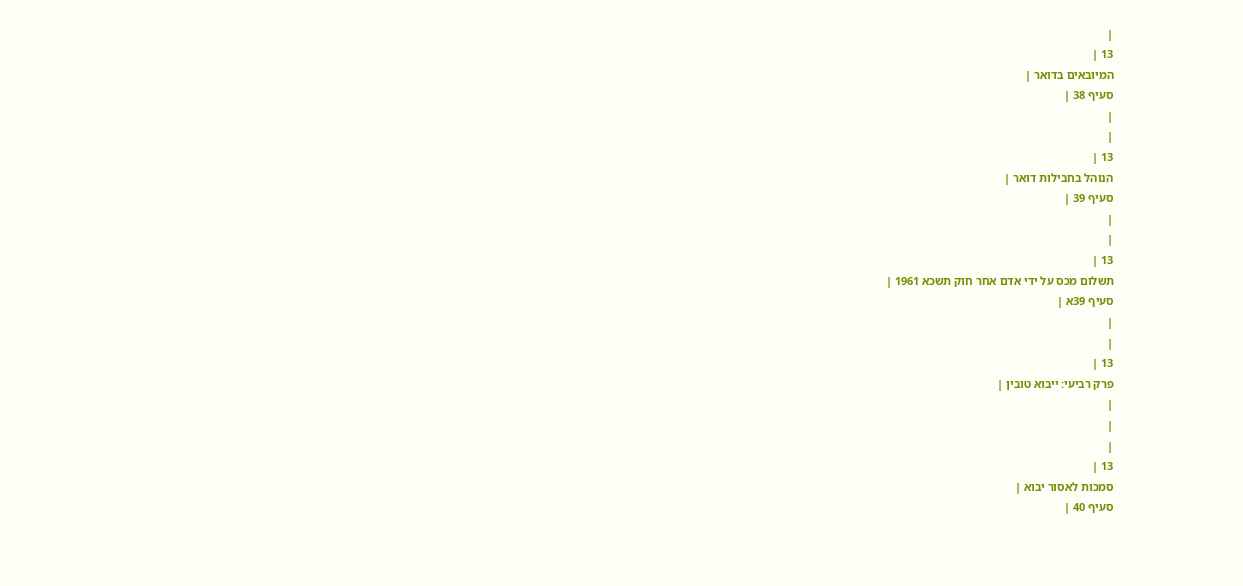|
13 |
המיובאים בדואר |
סעיף 38 |
|
|
13 |
הנוהל בחבילות דואר |
סעיף 39 |
|
|
13 |
תשלום מכס על ידי אדם אחר חוק תשכא 1961 |
סעיף 39א |
|
|
13 |
פרק רביעי: ייבוא טובין |
|
|
|
13 |
סמכות לאסור יבוא |
סעיף 40 |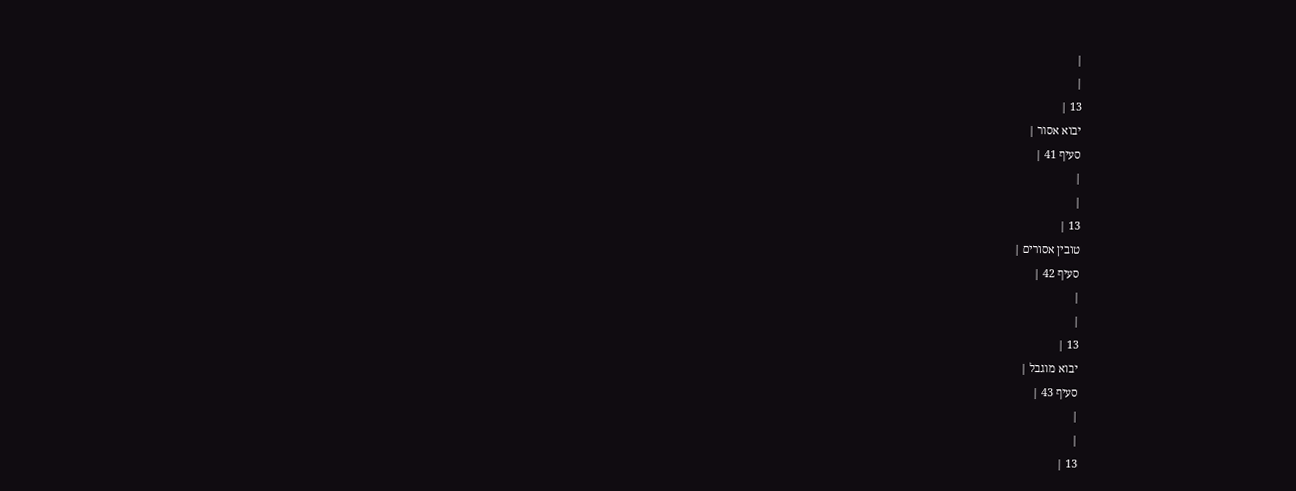|
|
13 |
יבוא אסור |
סעיף 41 |
|
|
13 |
טובין אסורים |
סעיף 42 |
|
|
13 |
יבוא מוגבל |
סעיף 43 |
|
|
13 |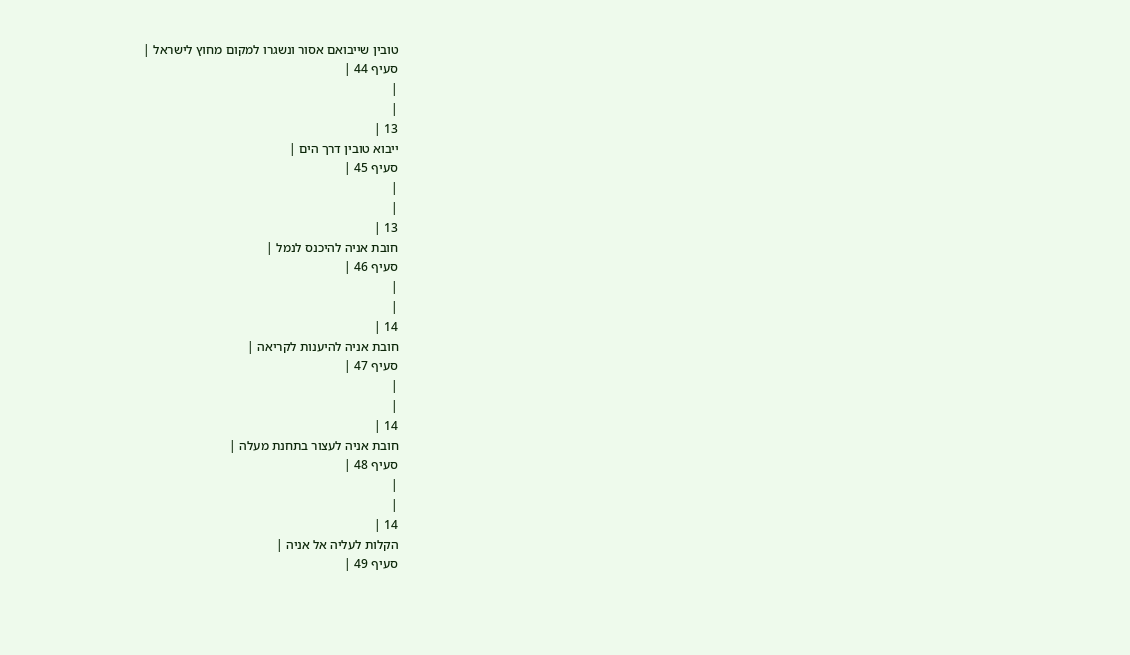טובין שייבואם אסור ונשגרו למקום מחוץ לישראל |
סעיף 44 |
|
|
13 |
ייבוא טובין דרך הים |
סעיף 45 |
|
|
13 |
חובת אניה להיכנס לנמל |
סעיף 46 |
|
|
14 |
חובת אניה להיענות לקריאה |
סעיף 47 |
|
|
14 |
חובת אניה לעצור בתחנת מעלה |
סעיף 48 |
|
|
14 |
הקלות לעליה אל אניה |
סעיף 49 |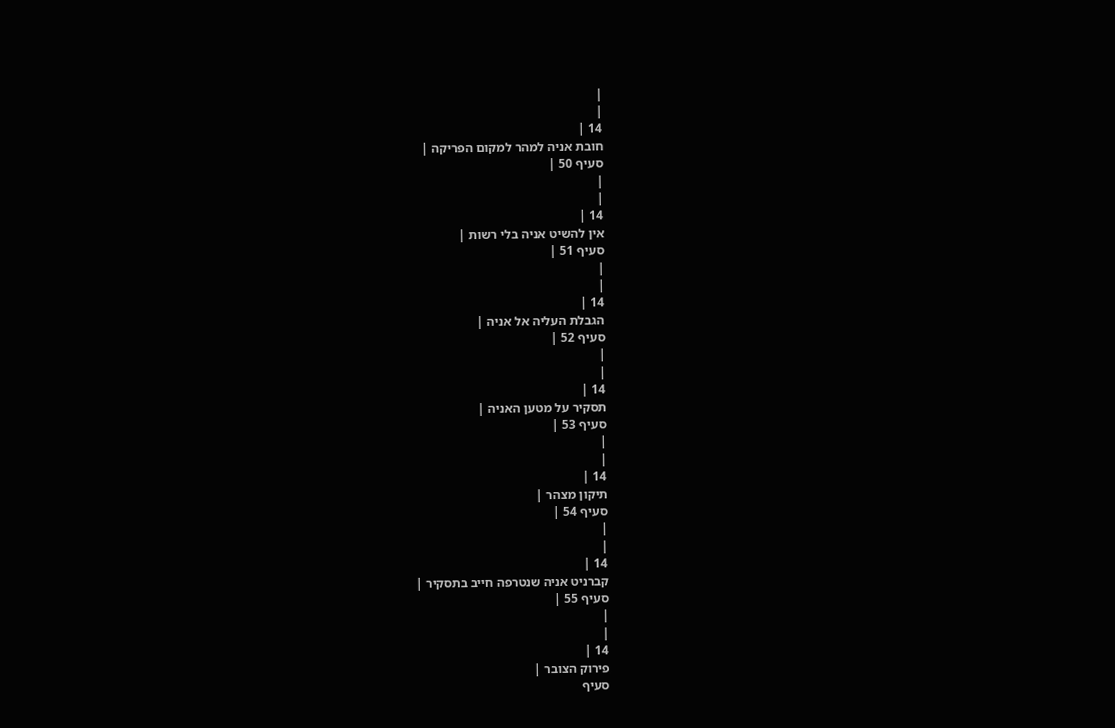|
|
14 |
חובת אניה למהר למקום הפריקה |
סעיף 50 |
|
|
14 |
אין להשיט אניה בלי רשות |
סעיף 51 |
|
|
14 |
הגבלת העליה אל אניה |
סעיף 52 |
|
|
14 |
תסקיר על מטען האניה |
סעיף 53 |
|
|
14 |
תיקון מצהר |
סעיף 54 |
|
|
14 |
קברניט אניה שנטרפה חייב בתסקיר |
סעיף 55 |
|
|
14 |
פירוק הצובר |
סעיף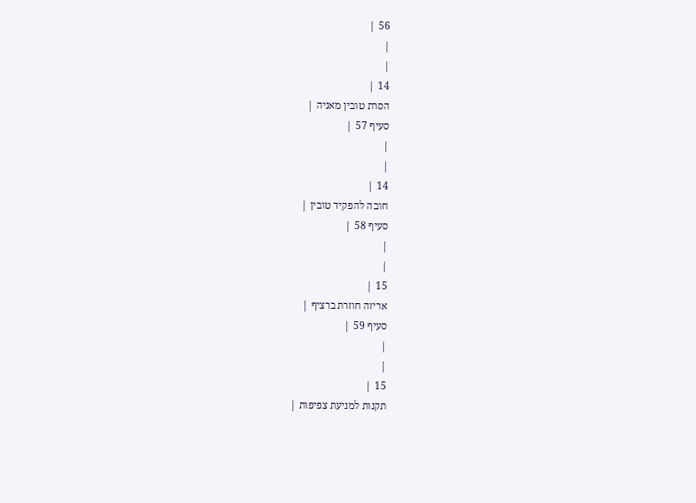56 |
|
|
14 |
הסרת טובין מאניה |
סעיף 57 |
|
|
14 |
חובה להפקיד טובין |
סעיף 58 |
|
|
15 |
אריזה חוזרת ברציף |
סעיף 59 |
|
|
15 |
תקנות למניעת צפיפות |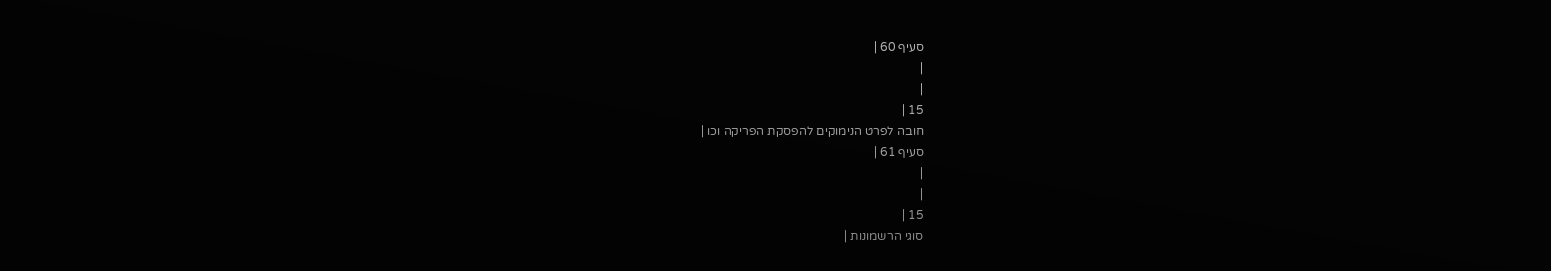סעיף 60 |
|
|
15 |
חובה לפרט הנימוקים להפסקת הפריקה וכו |
סעיף 61 |
|
|
15 |
סוגי הרשמונות |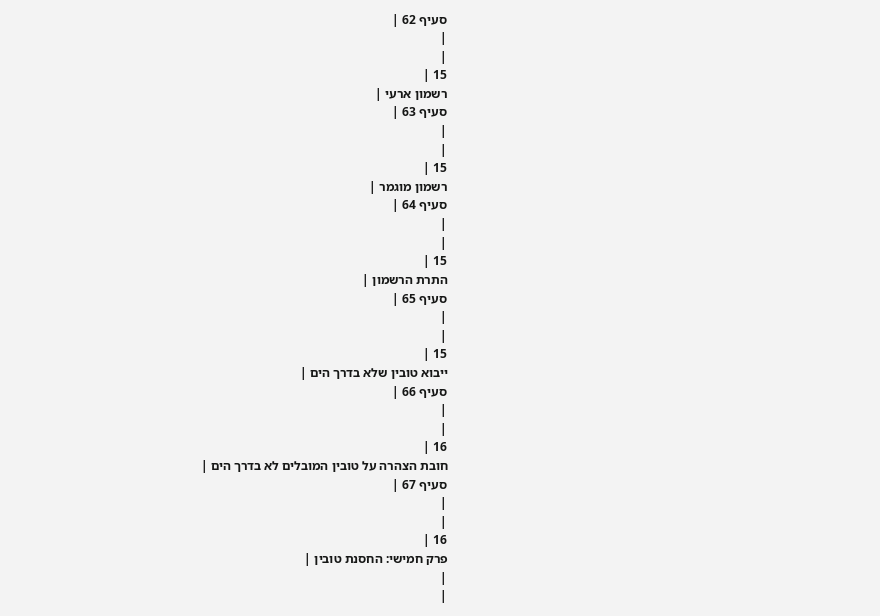סעיף 62 |
|
|
15 |
רשמון ארעי |
סעיף 63 |
|
|
15 |
רשמון מוגמר |
סעיף 64 |
|
|
15 |
התרת הרשמון |
סעיף 65 |
|
|
15 |
ייבוא טובין שלא בדרך הים |
סעיף 66 |
|
|
16 |
חובת הצהרה על טובין המובלים לא בדרך הים |
סעיף 67 |
|
|
16 |
פרק חמישי: החסנת טובין |
|
|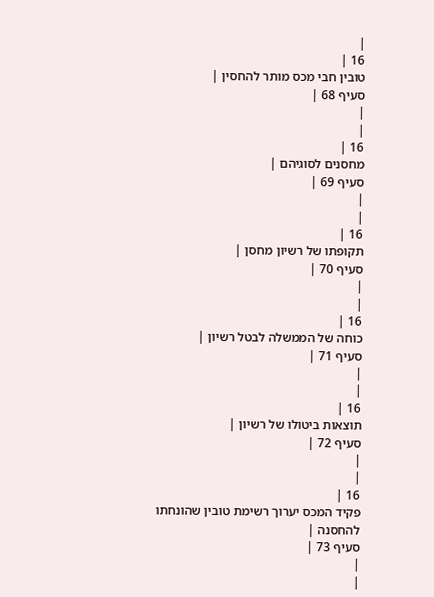|
16 |
טובין חבי מכס מותר להחסין |
סעיף 68 |
|
|
16 |
מחסנים לסוגיהם |
סעיף 69 |
|
|
16 |
תקופתו של רשיון מחסן |
סעיף 70 |
|
|
16 |
כוחה של הממשלה לבטל רשיון |
סעיף 71 |
|
|
16 |
תוצאות ביטולו של רשיון |
סעיף 72 |
|
|
16 |
פקיד המכס יערוך רשימת טובין שהונחתו להחסנה |
סעיף 73 |
|
|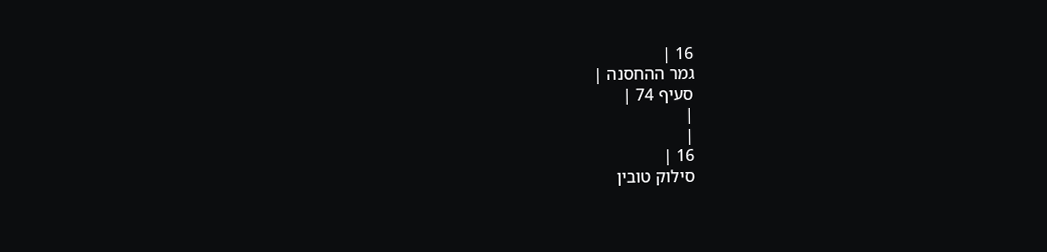16 |
גמר ההחסנה |
סעיף 74 |
|
|
16 |
סילוק טובין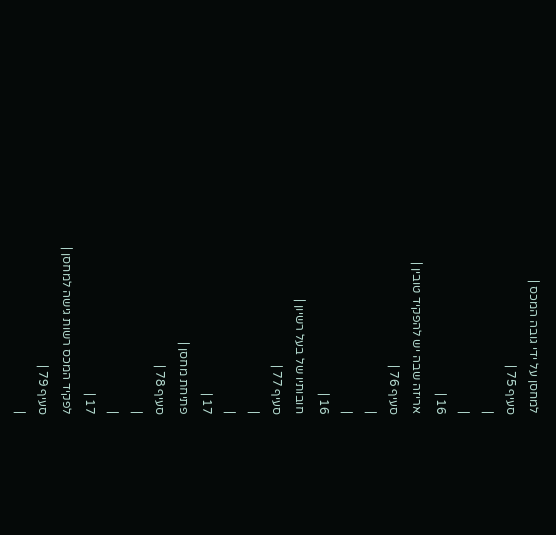למחסן על ידי גובה המכס |
סעיף 75 |
|
|
16 |
אריזה שבה יש להפקיד טובין |
סעיף 76 |
|
|
16 |
חובותיו של בעל רשיון |
סעיף 77 |
|
|
17 |
פתיחת מחסן |
סעיף 78 |
|
|
17 |
לפקיד המכס רשות גישה למחסן |
סעיף 79 |
|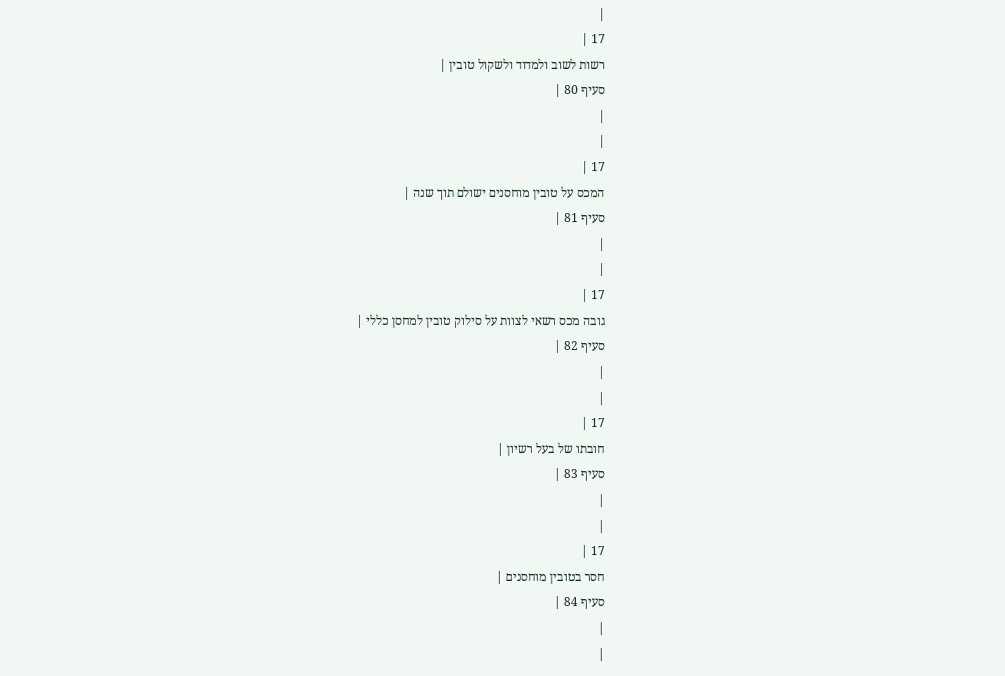|
17 |
רשות לשוב ולמדוד ולשקול טובין |
סעיף 80 |
|
|
17 |
המכס על טובין מוחסנים ישולם תוך שנה |
סעיף 81 |
|
|
17 |
גובה מכס רשאי לצוות על סילוק טובין למחסן כללי |
סעיף 82 |
|
|
17 |
חובתו של בעל רשיון |
סעיף 83 |
|
|
17 |
חסר בטובין מוחסנים |
סעיף 84 |
|
|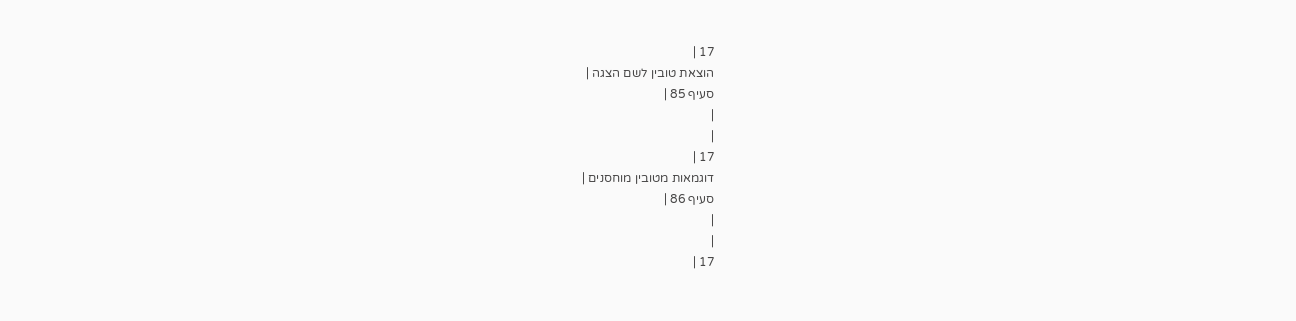17 |
הוצאת טובין לשם הצגה |
סעיף 85 |
|
|
17 |
דוגמאות מטובין מוחסנים |
סעיף 86 |
|
|
17 |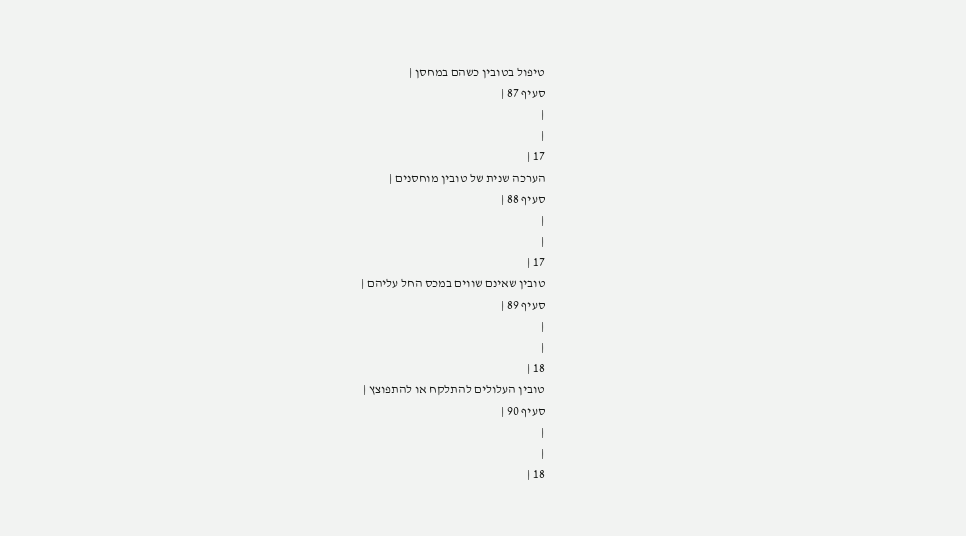טיפול בטובין כשהם במחסן |
סעיף 87 |
|
|
17 |
הערכה שנית של טובין מוחסנים |
סעיף 88 |
|
|
17 |
טובין שאינם שווים במכס החל עליהם |
סעיף 89 |
|
|
18 |
טובין העלולים להתלקח או להתפוצץ |
סעיף 90 |
|
|
18 |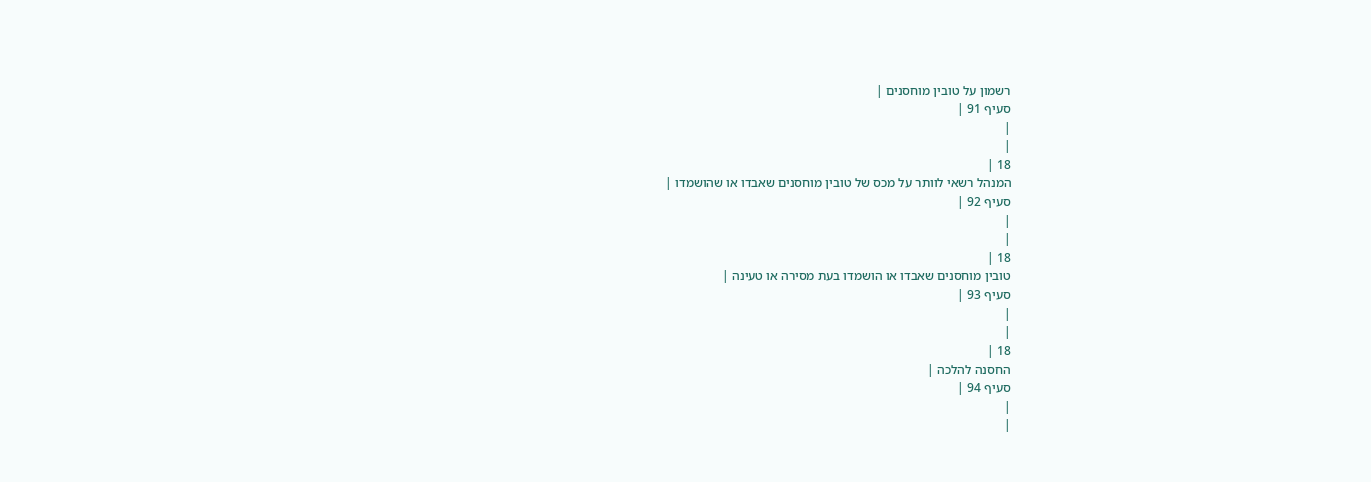רשמון על טובין מוחסנים |
סעיף 91 |
|
|
18 |
המנהל רשאי לוותר על מכס של טובין מוחסנים שאבדו או שהושמדו |
סעיף 92 |
|
|
18 |
טובין מוחסנים שאבדו או הושמדו בעת מסירה או טעינה |
סעיף 93 |
|
|
18 |
החסנה להלכה |
סעיף 94 |
|
|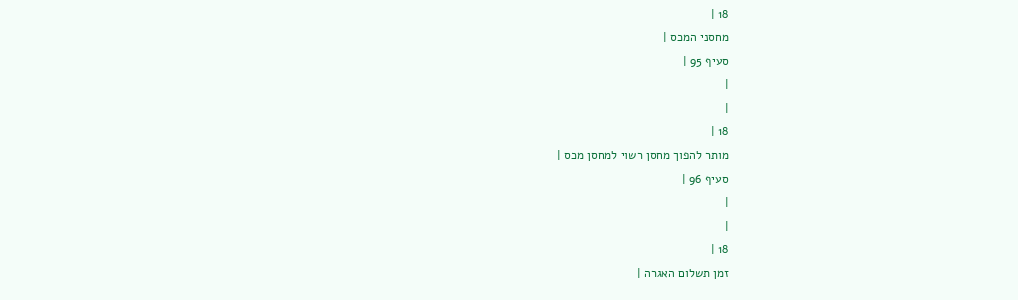18 |
מחסני המכס |
סעיף 95 |
|
|
18 |
מותר להפוך מחסן רשוי למחסן מכס |
סעיף 96 |
|
|
18 |
זמן תשלום האגרה |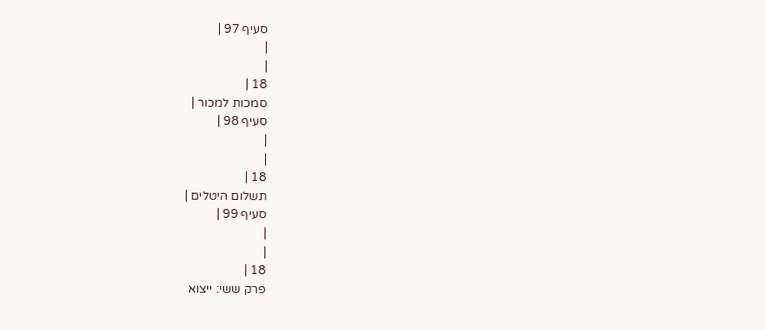סעיף 97 |
|
|
18 |
סמכות למכור |
סעיף 98 |
|
|
18 |
תשלום היטלים |
סעיף 99 |
|
|
18 |
פרק ששי: ייצוא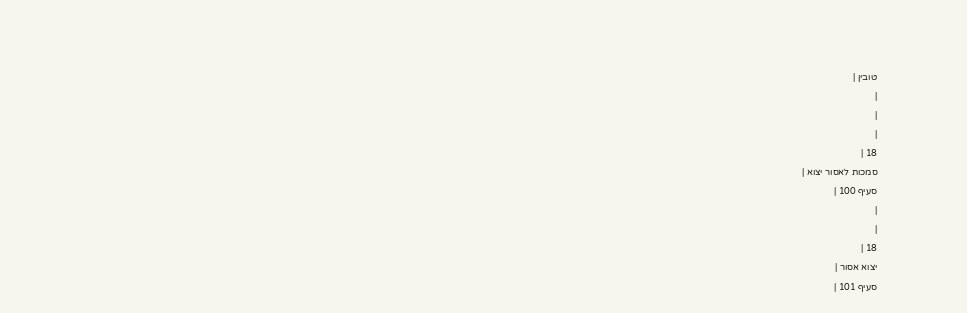טובין |
|
|
|
18 |
סמכות לאסור יצוא |
סעיף 100 |
|
|
18 |
יצוא אסור |
סעיף 101 |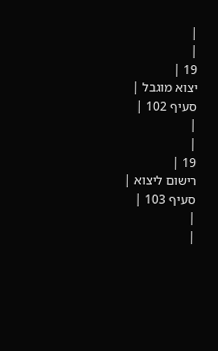|
|
19 |
יצוא מוגבל |
סעיף 102 |
|
|
19 |
רישום ליצוא |
סעיף 103 |
|
|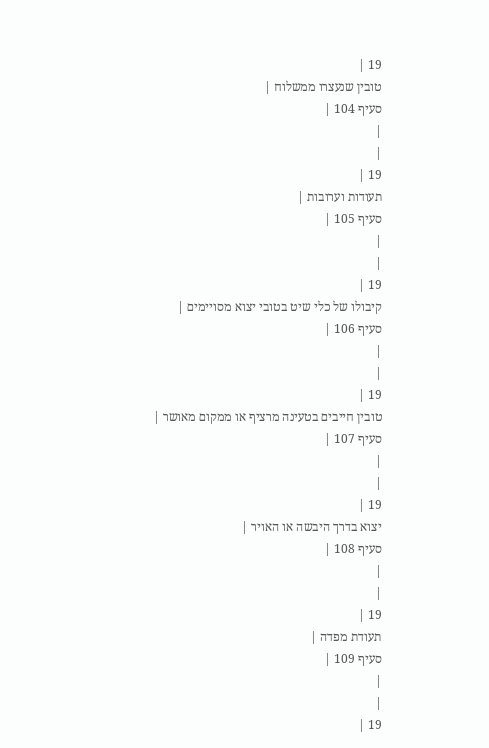19 |
טובין שנעצרו ממשלוח |
סעיף 104 |
|
|
19 |
תעודות וערובות |
סעיף 105 |
|
|
19 |
קיבולו של כלי שיט בטובי יצוא מסויימים |
סעיף 106 |
|
|
19 |
טובין חייבים בטעינה מרציף או ממקום מאושר |
סעיף 107 |
|
|
19 |
יצוא בדרך היבשה או האויר |
סעיף 108 |
|
|
19 |
תעודת מפדה |
סעיף 109 |
|
|
19 |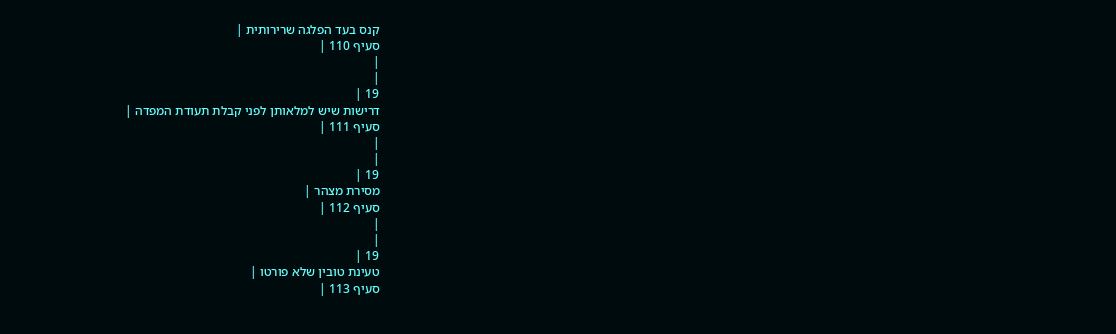קנס בעד הפלגה שרירותית |
סעיף 110 |
|
|
19 |
דרישות שיש למלאותן לפני קבלת תעודת המפדה |
סעיף 111 |
|
|
19 |
מסירת מצהר |
סעיף 112 |
|
|
19 |
טעינת טובין שלא פורטו |
סעיף 113 |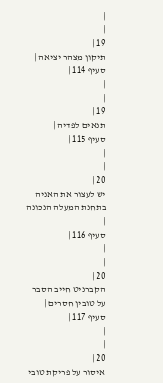|
|
19 |
תיקון מצהר יציאה |
סעיף 114 |
|
|
19 |
תנאים לפדיה |
סעיף 115 |
|
|
20 |
יש לעצור את האניה בתחנת המעלה הנכונה |
סעיף 116 |
|
|
20 |
הקברניט חייב הסבר על טובין חסרים |
סעיף 117 |
|
|
20 |
איסור על פריקת טובי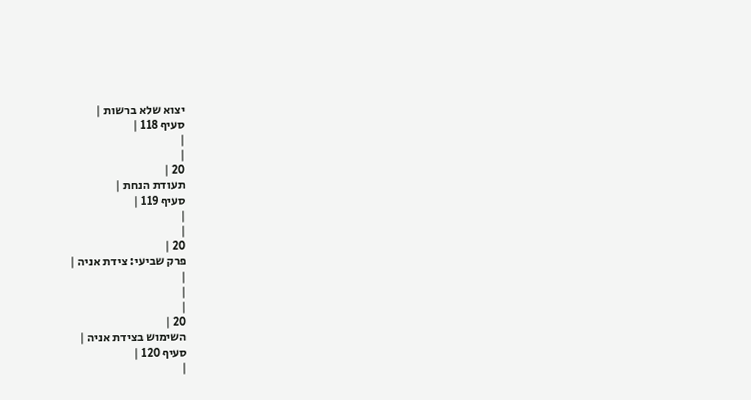יצוא שלא ברשות |
סעיף 118 |
|
|
20 |
תעודת הנחת |
סעיף 119 |
|
|
20 |
פרק שביעי: צידת אניה |
|
|
|
20 |
השימוש בצידת אניה |
סעיף 120 |
|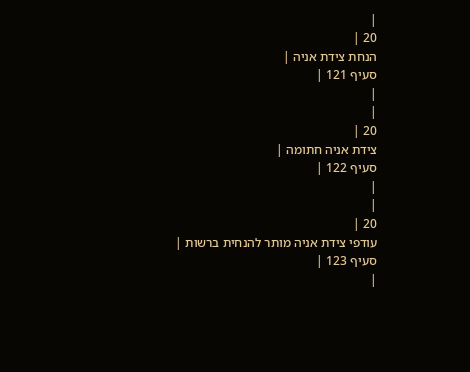|
20 |
הנחת צידת אניה |
סעיף 121 |
|
|
20 |
צידת אניה חתומה |
סעיף 122 |
|
|
20 |
עודפי צידת אניה מותר להנחית ברשות |
סעיף 123 |
|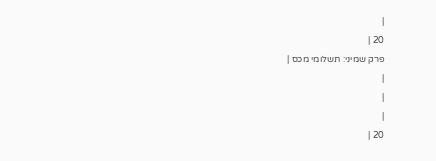|
20 |
פרק שמיני: תשלומי מכס |
|
|
|
20 |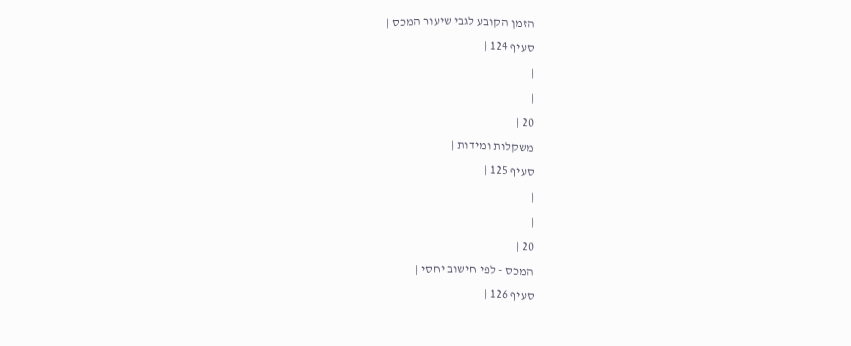הזמן הקובע לגבי שיעור המכס |
סעיף 124 |
|
|
20 |
משקלות ומידות |
סעיף 125 |
|
|
20 |
המכס - לפי חישוב יחסי |
סעיף 126 |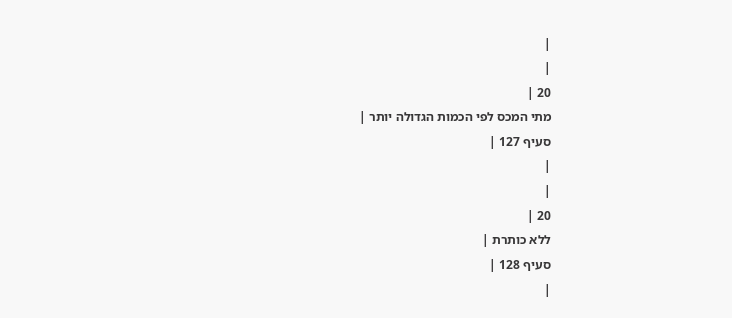|
|
20 |
מתי המכס לפי הכמות הגדולה יותר |
סעיף 127 |
|
|
20 |
ללא כותרת |
סעיף 128 |
|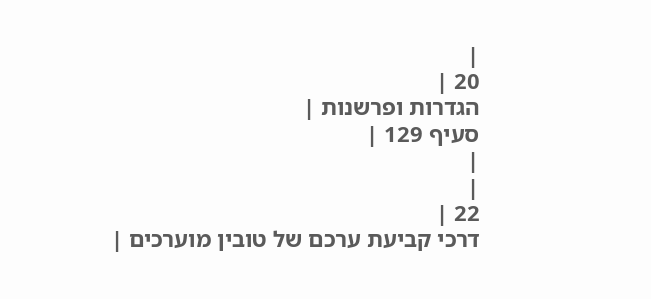|
20 |
הגדרות ופרשנות |
סעיף 129 |
|
|
22 |
דרכי קביעת ערכם של טובין מוערכים |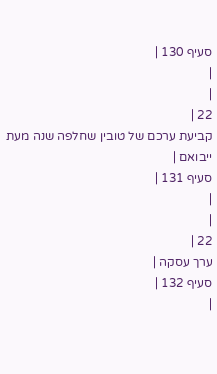סעיף 130 |
|
|
22 |
קביעת ערכם של טובין שחלפה שנה מעת ייבואם |
סעיף 131 |
|
|
22 |
ערך עסקה |
סעיף 132 |
|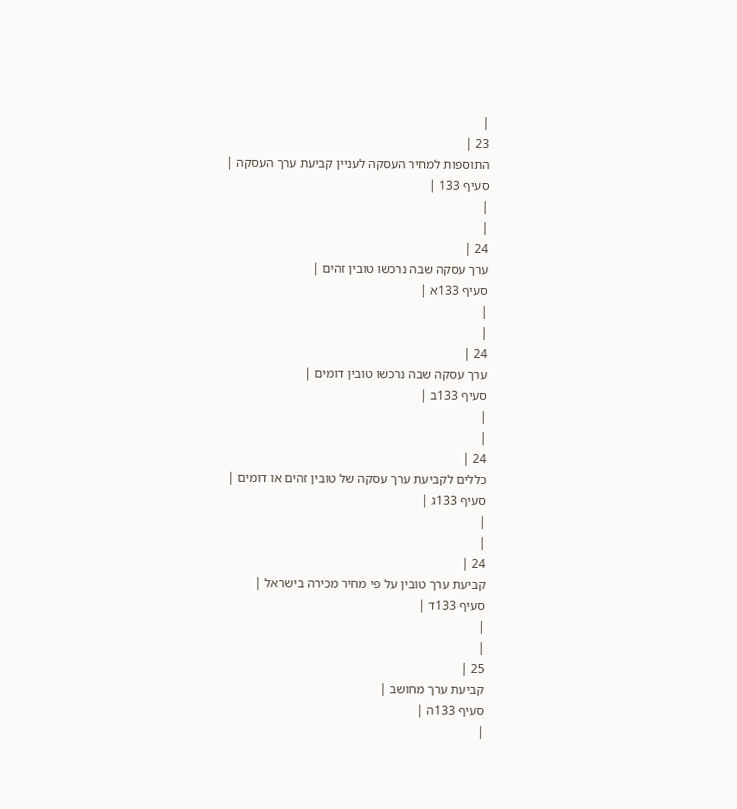|
23 |
התוספות למחיר העסקה לעניין קביעת ערך העסקה |
סעיף 133 |
|
|
24 |
ערך עסקה שבה נרכשו טובין זהים |
סעיף 133א |
|
|
24 |
ערך עסקה שבה נרכשו טובין דומים |
סעיף 133ב |
|
|
24 |
כללים לקביעת ערך עסקה של טובין זהים או דומים |
סעיף 133ג |
|
|
24 |
קביעת ערך טובין על פי מחיר מכירה בישראל |
סעיף 133ד |
|
|
25 |
קביעת ערך מחושב |
סעיף 133ה |
|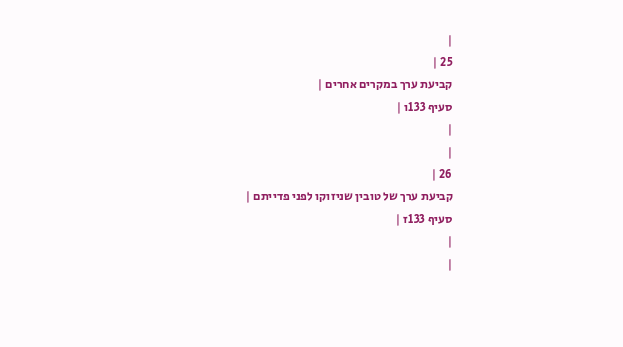|
25 |
קביעת ערך במקרים אחרים |
סעיף 133ו |
|
|
26 |
קביעת ערך של טובין שניזוקו לפני פדייתם |
סעיף 133ז |
|
|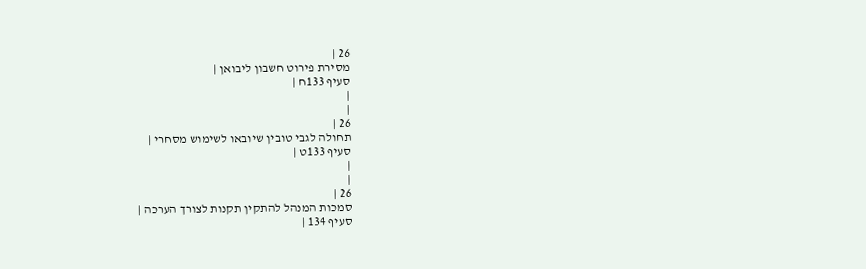26 |
מסירת פירוט חשבון ליבואן |
סעיף 133ח |
|
|
26 |
תחולה לגבי טובין שיובאו לשימוש מסחרי |
סעיף 133ט |
|
|
26 |
סמכות המנהל להתקין תקנות לצורך הערכה |
סעיף 134 |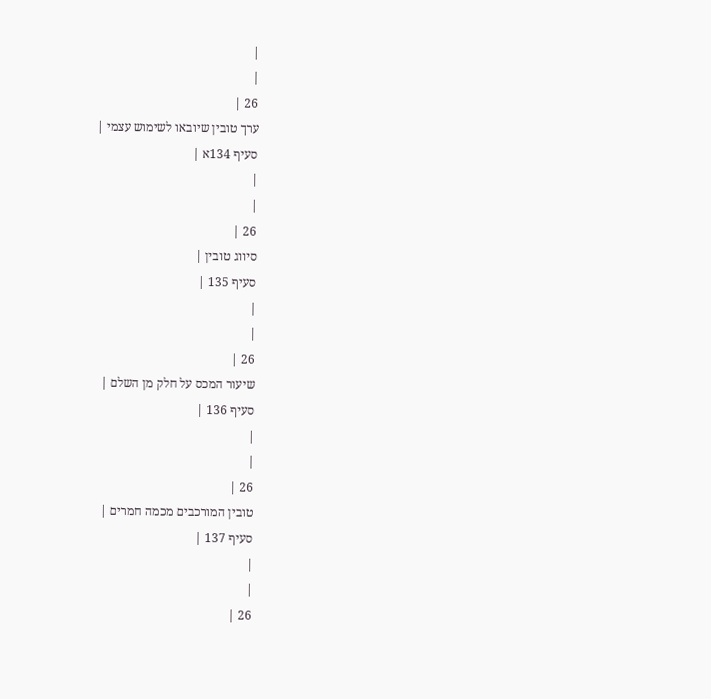|
|
26 |
ערך טובין שיובאו לשימוש עצמי |
סעיף 134א |
|
|
26 |
סיווג טובין |
סעיף 135 |
|
|
26 |
שיעור המכס על חלק מן השלם |
סעיף 136 |
|
|
26 |
טובין המורכבים מכמה חמרים |
סעיף 137 |
|
|
26 |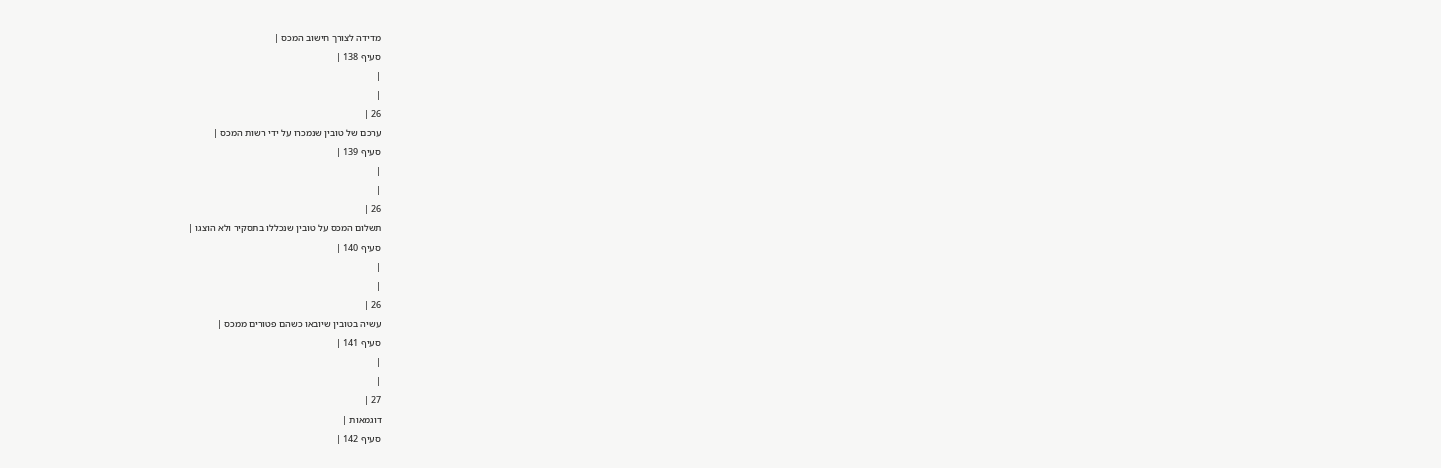מדידה לצורך חישוב המכס |
סעיף 138 |
|
|
26 |
ערכם של טובין שנמכרו על ידי רשות המכס |
סעיף 139 |
|
|
26 |
תשלום המכס על טובין שנכללו בתסקיר ולא הוצגו |
סעיף 140 |
|
|
26 |
עשיה בטובין שיובאו כשהם פטורים ממכס |
סעיף 141 |
|
|
27 |
דוגמאות |
סעיף 142 |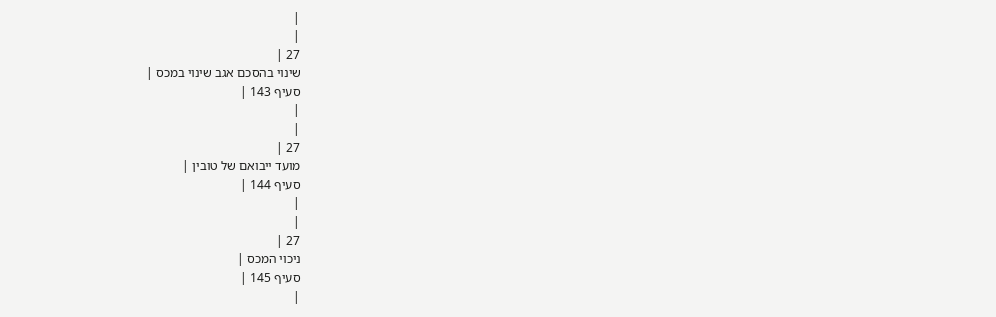|
|
27 |
שינוי בהסכם אגב שינוי במכס |
סעיף 143 |
|
|
27 |
מועד ייבואם של טובין |
סעיף 144 |
|
|
27 |
ניכוי המכס |
סעיף 145 |
|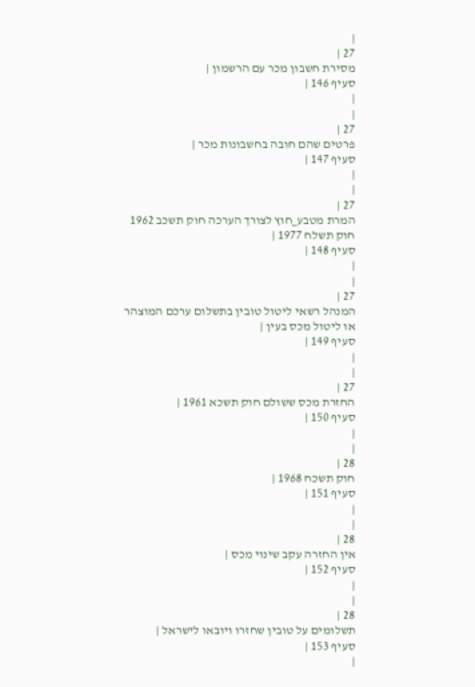|
27 |
מסירת חשבון מכר עם הרשמון |
סעיף 146 |
|
|
27 |
פרטים שהם חובה בחשבונות מכר |
סעיף 147 |
|
|
27 |
המרת מטבע_חוץ לצורך הערכה חוק תשכב 1962 חוק תשלח 1977 |
סעיף 148 |
|
|
27 |
המנהל רשאי ליטול טובין בתשלום ערכם המוצהר או ליטול מכס בעין |
סעיף 149 |
|
|
27 |
החזרת מכס ששולם חוק תשכא 1961 |
סעיף 150 |
|
|
28 |
חוק תשכח 1968 |
סעיף 151 |
|
|
28 |
אין החזרה עקב שינוי מכס |
סעיף 152 |
|
|
28 |
תשלומים על טובין שחזרו ויובאו לישראל |
סעיף 153 |
|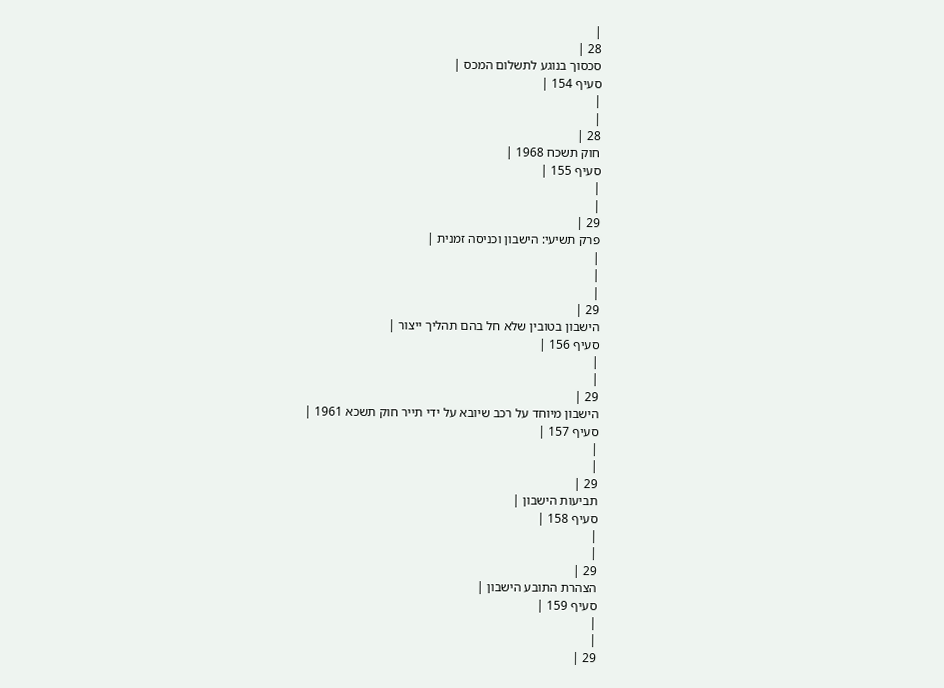|
28 |
סכסוך בנוגע לתשלום המכס |
סעיף 154 |
|
|
28 |
חוק תשכח 1968 |
סעיף 155 |
|
|
29 |
פרק תשיעי: הישבון וכניסה זמנית |
|
|
|
29 |
הישבון בטובין שלא חל בהם תהליך ייצור |
סעיף 156 |
|
|
29 |
הישבון מיוחד על רכב שיובא על ידי תייר חוק תשכא 1961 |
סעיף 157 |
|
|
29 |
תביעות הישבון |
סעיף 158 |
|
|
29 |
הצהרת התובע הישבון |
סעיף 159 |
|
|
29 |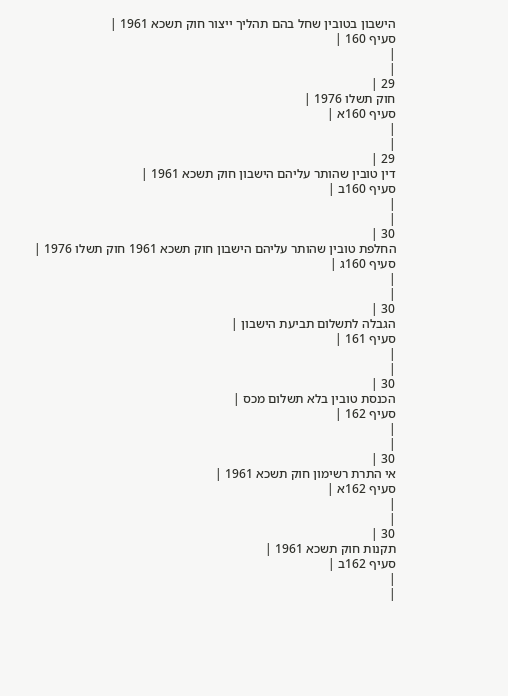הישבון בטובין שחל בהם תהליך ייצור חוק תשכא 1961 |
סעיף 160 |
|
|
29 |
חוק תשלו 1976 |
סעיף 160א |
|
|
29 |
דין טובין שהותר עליהם הישבון חוק תשכא 1961 |
סעיף 160ב |
|
|
30 |
החלפת טובין שהותר עליהם הישבון חוק תשכא 1961 חוק תשלו 1976 |
סעיף 160ג |
|
|
30 |
הגבלה לתשלום תביעת הישבון |
סעיף 161 |
|
|
30 |
הכנסת טובין בלא תשלום מכס |
סעיף 162 |
|
|
30 |
אי התרת רשימון חוק תשכא 1961 |
סעיף 162א |
|
|
30 |
תקנות חוק תשכא 1961 |
סעיף 162ב |
|
|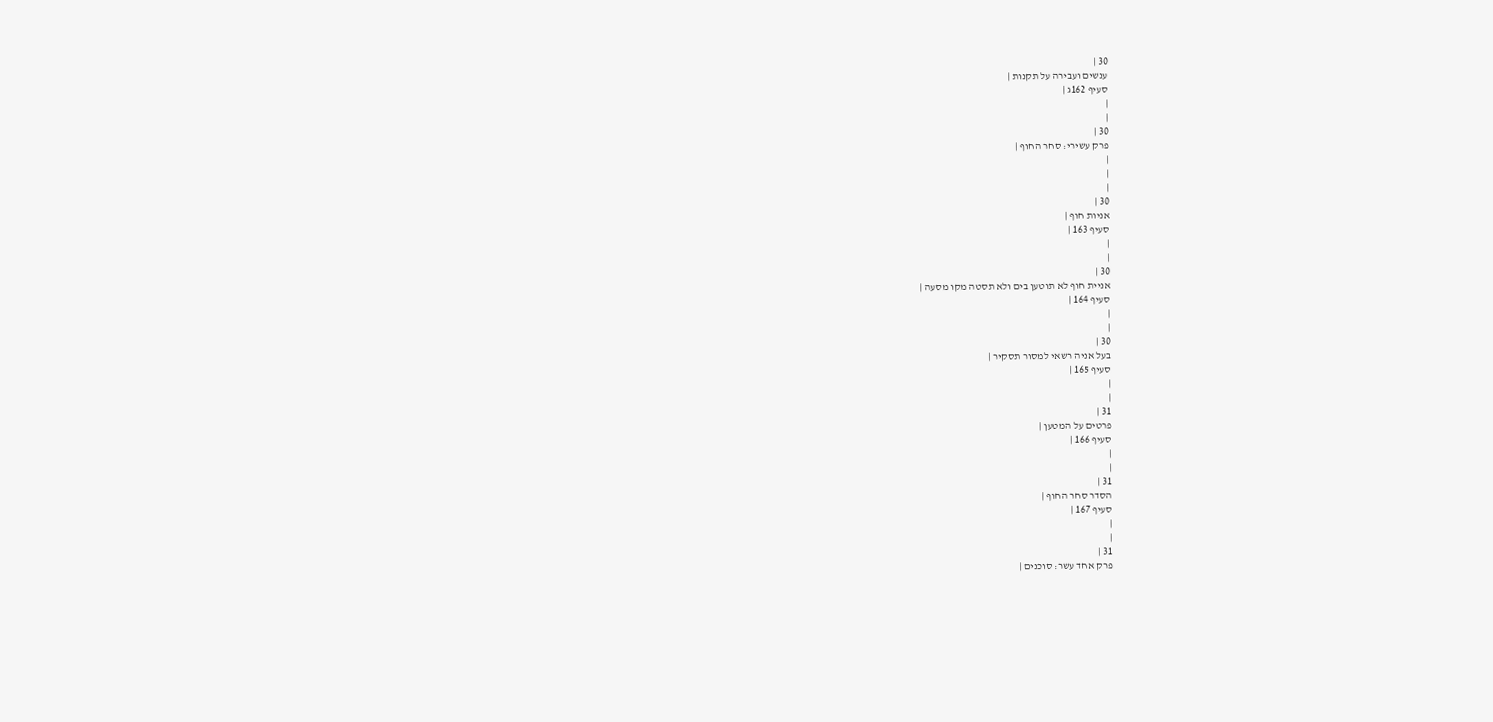30 |
ענשים ועבירה על תקנות |
סעיף 162ג |
|
|
30 |
פרק עשירי: סחר החוף |
|
|
|
30 |
אניות חוף |
סעיף 163 |
|
|
30 |
אניית חוף לא תוטען בים ולא תסטה מקו מסעה |
סעיף 164 |
|
|
30 |
בעל אניה רשאי למסור תסקיר |
סעיף 165 |
|
|
31 |
פרטים על המטען |
סעיף 166 |
|
|
31 |
הסדר סחר החוף |
סעיף 167 |
|
|
31 |
פרק אחד עשר: סוכנים |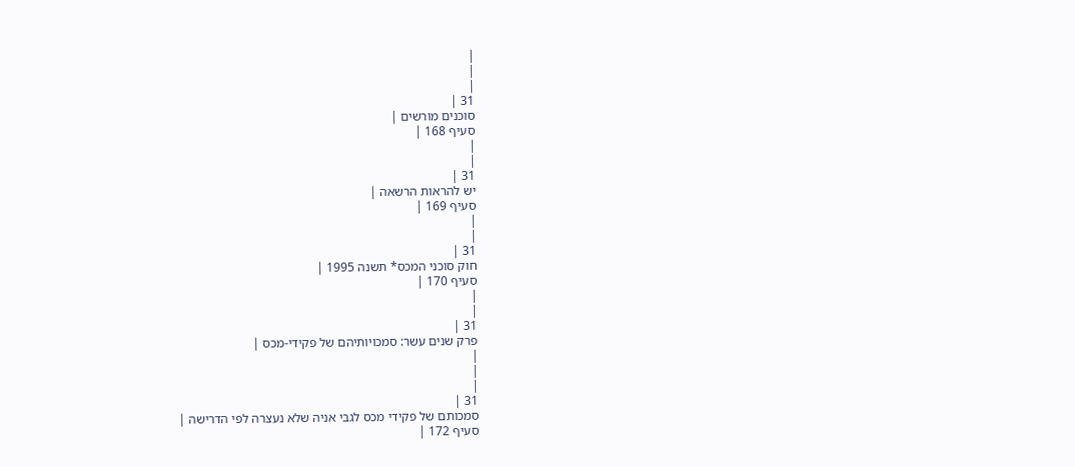|
|
|
31 |
סוכנים מורשים |
סעיף 168 |
|
|
31 |
יש להראות הרשאה |
סעיף 169 |
|
|
31 |
חוק סוכני המכס* תשנה 1995 |
סעיף 170 |
|
|
31 |
פרק שנים עשר: סמכויותיהם של פקידי-מכס |
|
|
|
31 |
סמכותם של פקידי מכס לגבי אניה שלא נעצרה לפי הדרישה |
סעיף 172 |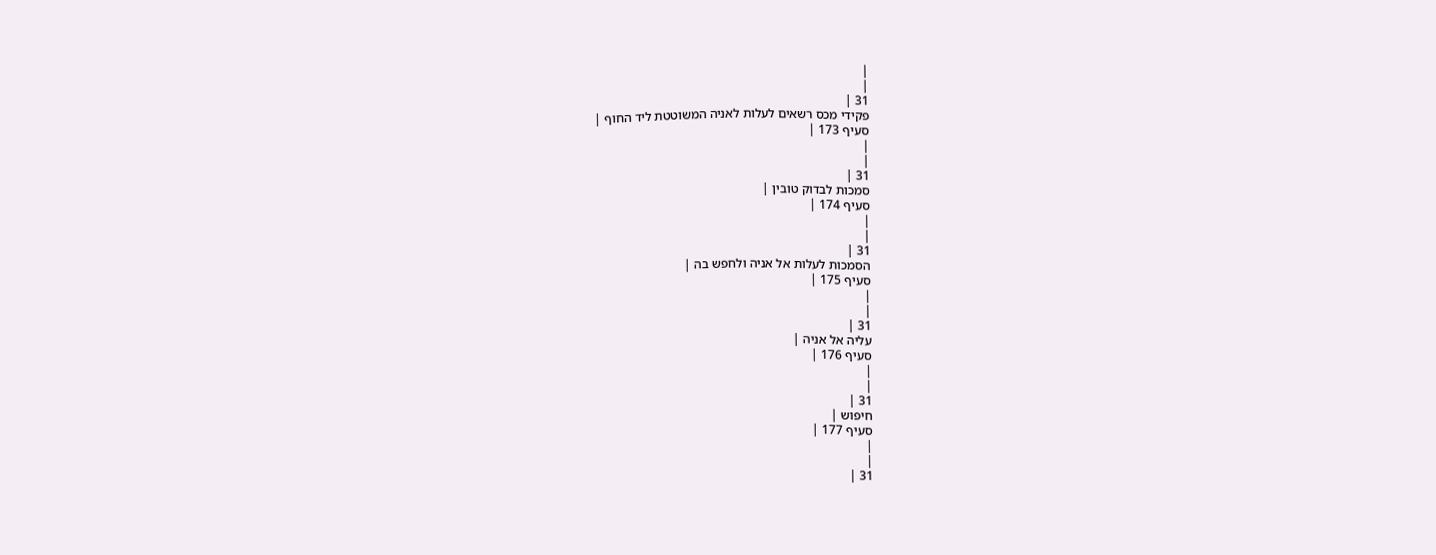|
|
31 |
פקידי מכס רשאים לעלות לאניה המשוטטת ליד החוף |
סעיף 173 |
|
|
31 |
סמכות לבדוק טובין |
סעיף 174 |
|
|
31 |
הסמכות לעלות אל אניה ולחפש בה |
סעיף 175 |
|
|
31 |
עליה אל אניה |
סעיף 176 |
|
|
31 |
חיפוש |
סעיף 177 |
|
|
31 |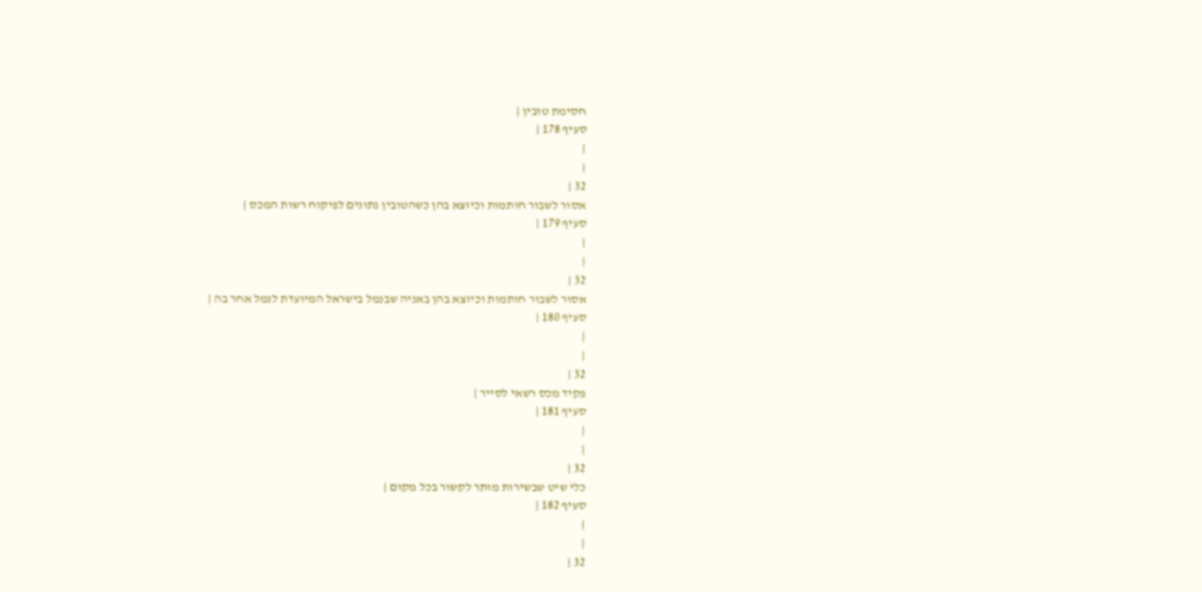חסימת טובין |
סעיף 178 |
|
|
32 |
אסור לשבור חותמות וכיוצא בהן כשהטובין נתונים לפיקוח רשות המכס |
סעיף 179 |
|
|
32 |
אסור לשבור חותמות וכיוצא בהן באניה שבנמל בישראל המיועדת לנמל אחר בה |
סעיף 180 |
|
|
32 |
פקיד מכס רשאי לסייר |
סעיף 181 |
|
|
32 |
כלי שיט שבשירות מותר לקשור בכל מקום |
סעיף 182 |
|
|
32 |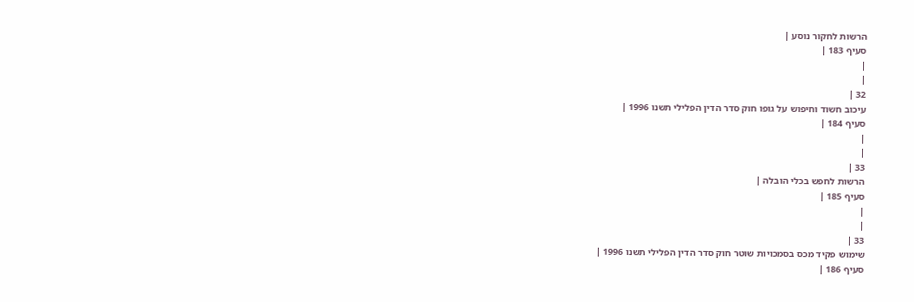הרשות לחקור נוסע |
סעיף 183 |
|
|
32 |
עיכוב חשוד וחיפוש על גופו חוק סדר הדין הפלילי תשנו 1996 |
סעיף 184 |
|
|
33 |
הרשות לחפש בכלי הובלה |
סעיף 185 |
|
|
33 |
שימוש פקיד מכס בסמכויות שוטר חוק סדר הדין הפלילי תשנו 1996 |
סעיף 186 |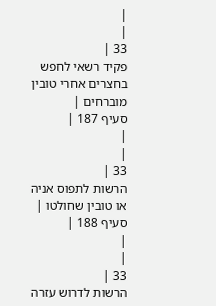|
|
33 |
פקיד רשאי לחפש בחצרים אחרי טובין מוברחים |
סעיף 187 |
|
|
33 |
הרשות לתפוס אניה או טובין שחולטו |
סעיף 188 |
|
|
33 |
הרשות לדרוש עזרה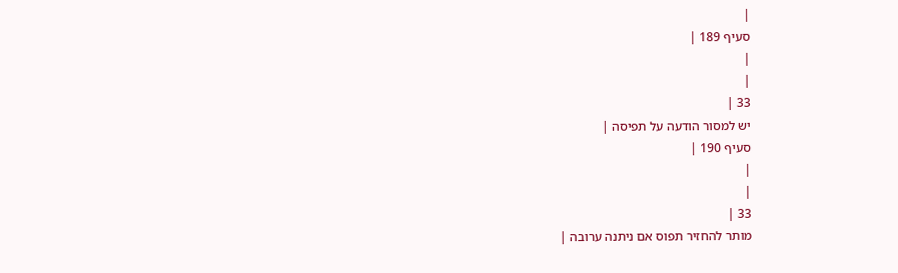|
סעיף 189 |
|
|
33 |
יש למסור הודעה על תפיסה |
סעיף 190 |
|
|
33 |
מותר להחזיר תפוס אם ניתנה ערובה |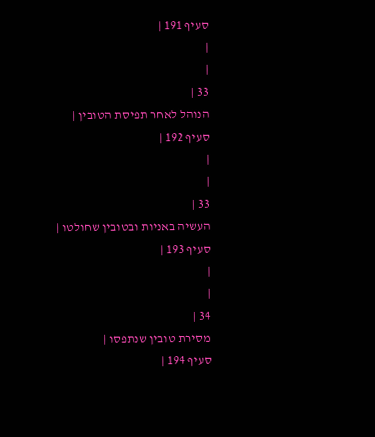סעיף 191 |
|
|
33 |
הנוהל לאחר תפיסת הטובין |
סעיף 192 |
|
|
33 |
העשיה באניות ובטובין שחולטו |
סעיף 193 |
|
|
34 |
מסירת טובין שנתפסו |
סעיף 194 |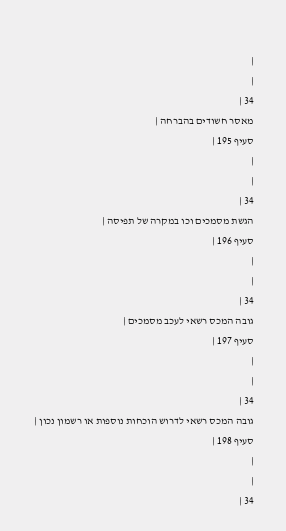|
|
34 |
מאסר חשודים בהברחה |
סעיף 195 |
|
|
34 |
הגשת מסמכים וכו במקרה של תפיסה |
סעיף 196 |
|
|
34 |
גובה המכס רשאי לעכב מסמכים |
סעיף 197 |
|
|
34 |
גובה המכס רשאי לדרוש הוכחות נוספות או רשמון נכון |
סעיף 198 |
|
|
34 |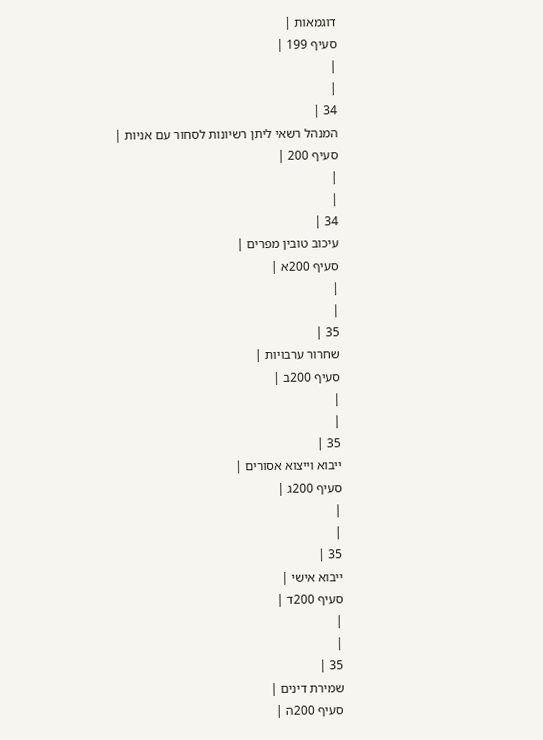דוגמאות |
סעיף 199 |
|
|
34 |
המנהל רשאי ליתן רשיונות לסחור עם אניות |
סעיף 200 |
|
|
34 |
עיכוב טובין מפרים |
סעיף 200א |
|
|
35 |
שחרור ערבויות |
סעיף 200ב |
|
|
35 |
ייבוא וייצוא אסורים |
סעיף 200ג |
|
|
35 |
ייבוא אישי |
סעיף 200ד |
|
|
35 |
שמירת דינים |
סעיף 200ה |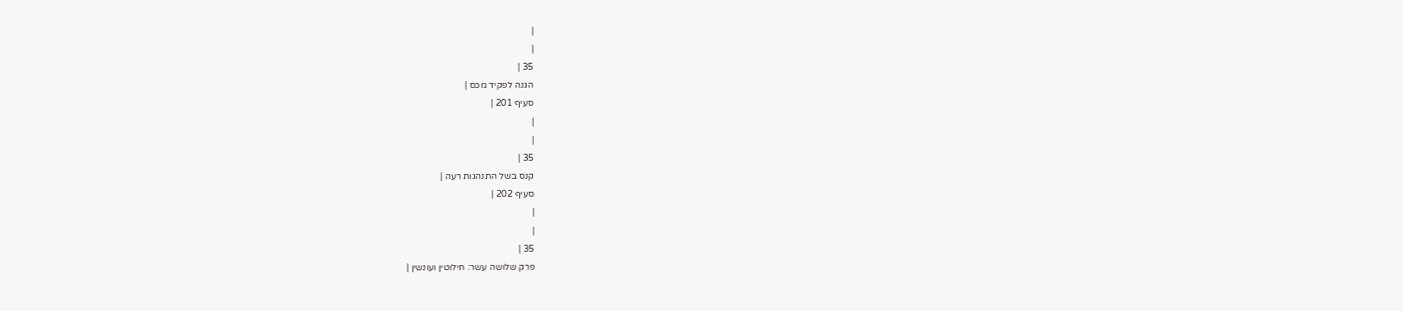|
|
35 |
הגנה לפקיד מכס |
סעיף 201 |
|
|
35 |
קנס בשל התנהגות רעה |
סעיף 202 |
|
|
35 |
פרק שלושה עשר: חילוטין ועונשין |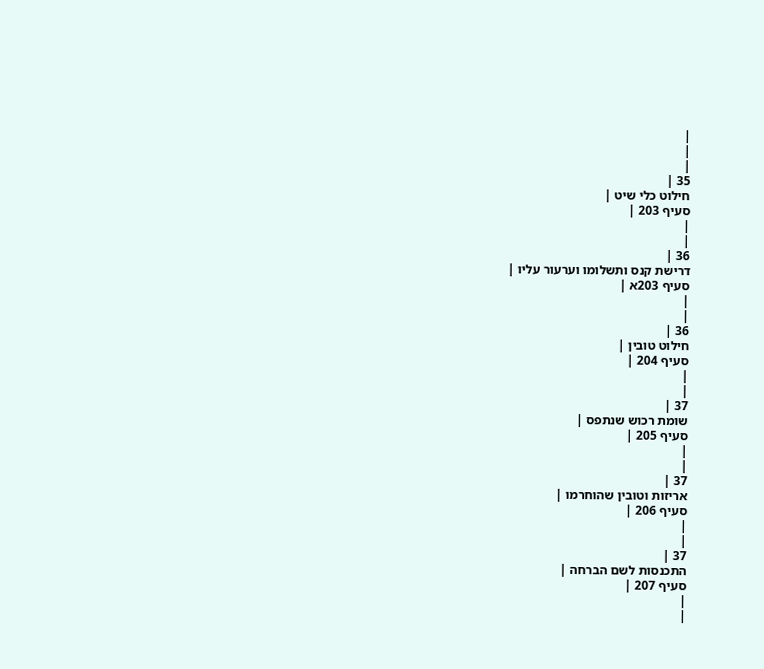|
|
|
35 |
חילוט כלי שיט |
סעיף 203 |
|
|
36 |
דרישת קנס ותשלומו וערעור עליו |
סעיף 203א |
|
|
36 |
חילוט טובין |
סעיף 204 |
|
|
37 |
שומת רכוש שנתפס |
סעיף 205 |
|
|
37 |
אריזות וטובין שהוחרמו |
סעיף 206 |
|
|
37 |
התכנסות לשם הברחה |
סעיף 207 |
|
|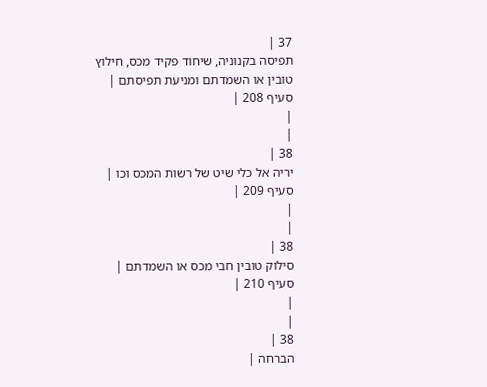37 |
תפיסה בקנוניה, שיחוד פקיד מכס, חילוץ טובין או השמדתם ומניעת תפיסתם |
סעיף 208 |
|
|
38 |
יריה אל כלי שיט של רשות המכס וכו |
סעיף 209 |
|
|
38 |
סילוק טובין חבי מכס או השמדתם |
סעיף 210 |
|
|
38 |
הברחה |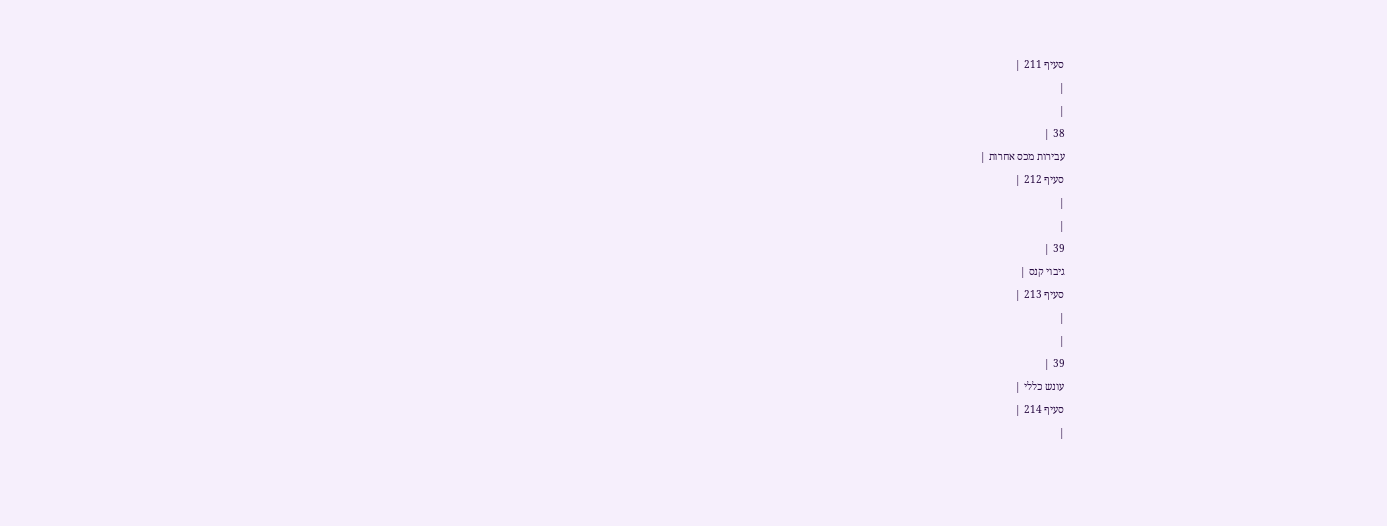סעיף 211 |
|
|
38 |
עבירות מכס אחרות |
סעיף 212 |
|
|
39 |
גיבוי קנס |
סעיף 213 |
|
|
39 |
עונש כללי |
סעיף 214 |
|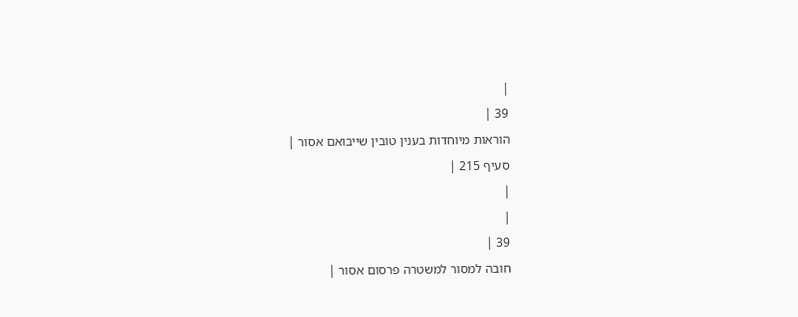|
39 |
הוראות מיוחדות בענין טובין שייבואם אסור |
סעיף 215 |
|
|
39 |
חובה למסור למשטרה פרסום אסור |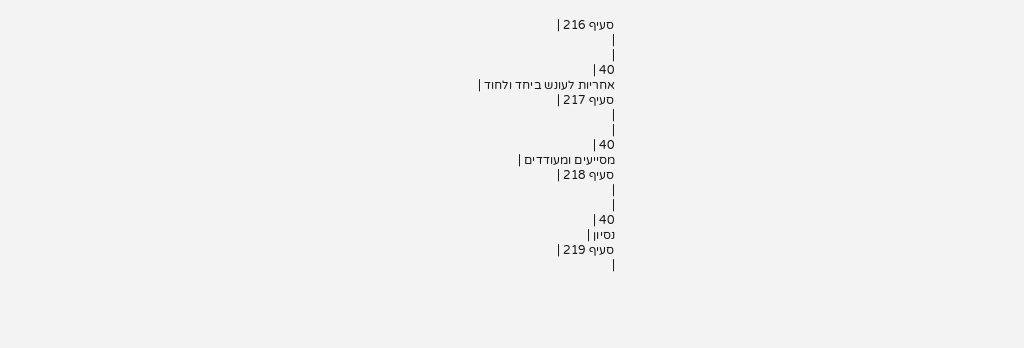סעיף 216 |
|
|
40 |
אחריות לעונש ביחד ולחוד |
סעיף 217 |
|
|
40 |
מסייעים ומעודדים |
סעיף 218 |
|
|
40 |
נסיון |
סעיף 219 |
|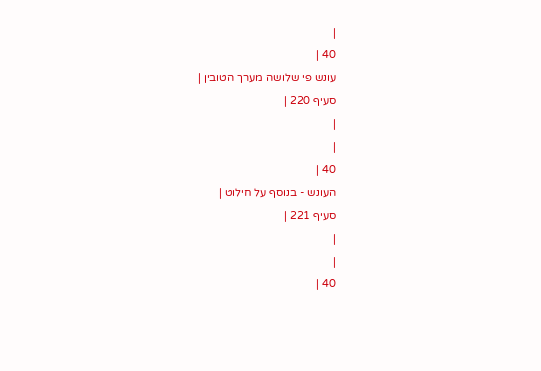|
40 |
עונש פי שלושה מערך הטובין |
סעיף 220 |
|
|
40 |
העונש - בנוסף על חילוט |
סעיף 221 |
|
|
40 |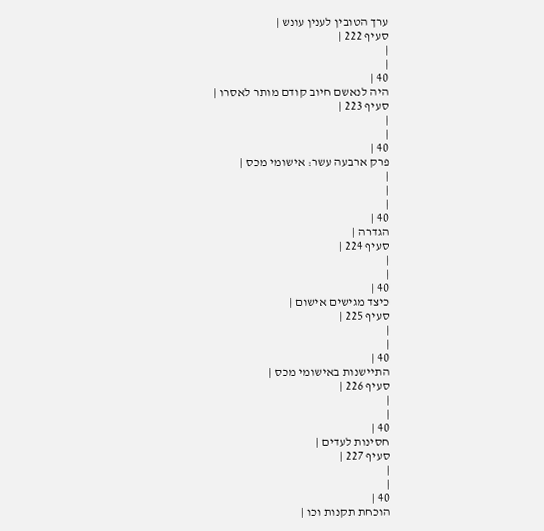ערך הטובין לענין עונש |
סעיף 222 |
|
|
40 |
היה לנאשם חיוב קודם מותר לאסרו |
סעיף 223 |
|
|
40 |
פרק ארבעה עשר: אישומי מכס |
|
|
|
40 |
הגדרה |
סעיף 224 |
|
|
40 |
כיצד מגישים אישום |
סעיף 225 |
|
|
40 |
התיישנות באישומי מכס |
סעיף 226 |
|
|
40 |
חסינות לעדים |
סעיף 227 |
|
|
40 |
הוכחת תקנות וכו |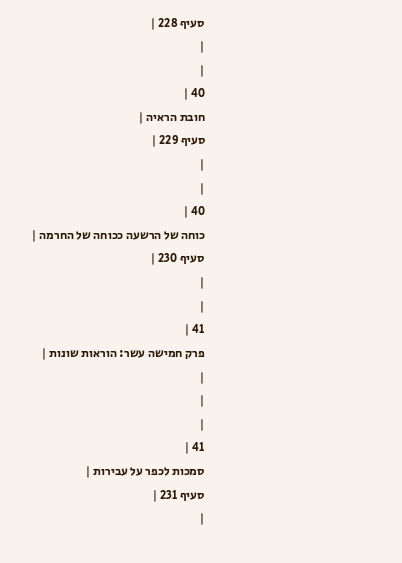סעיף 228 |
|
|
40 |
חובת הראיה |
סעיף 229 |
|
|
40 |
כוחה של הרשעה ככוחה של החרמה |
סעיף 230 |
|
|
41 |
פרק חמישה עשר: הוראות שונות |
|
|
|
41 |
סמכות לכפר על עבירות |
סעיף 231 |
|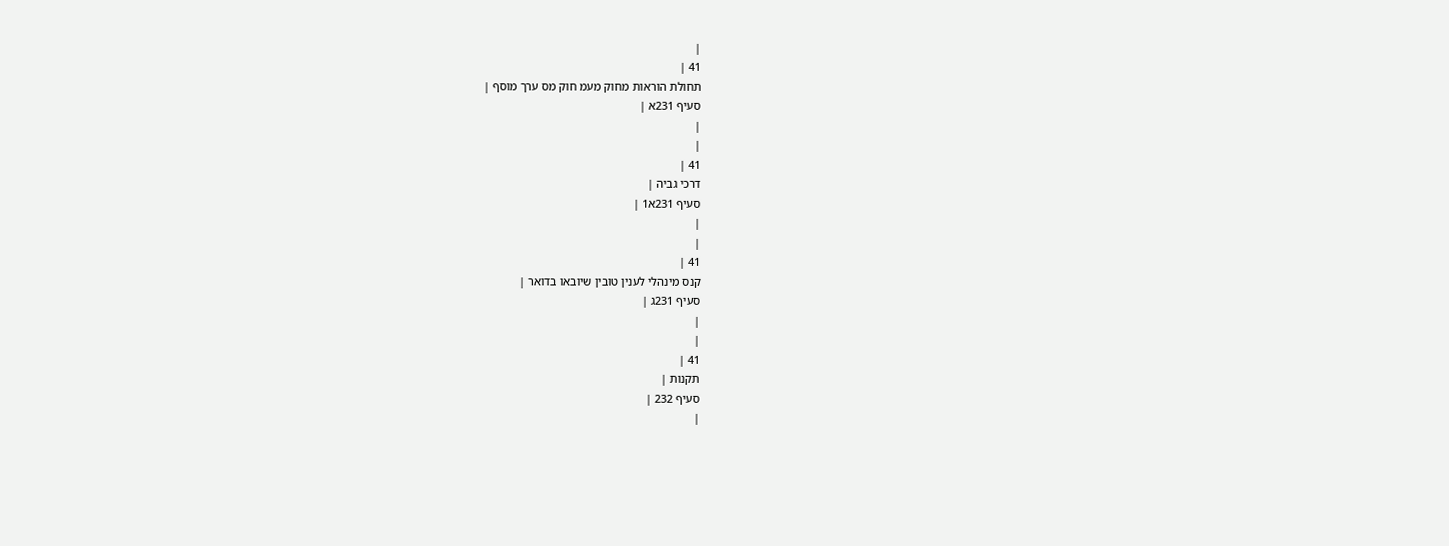|
41 |
תחולת הוראות מחוק מעמ חוק מס ערך מוסף |
סעיף 231א |
|
|
41 |
דרכי גביה |
סעיף 231א1 |
|
|
41 |
קנס מינהלי לענין טובין שיובאו בדואר |
סעיף 231ג |
|
|
41 |
תקנות |
סעיף 232 |
|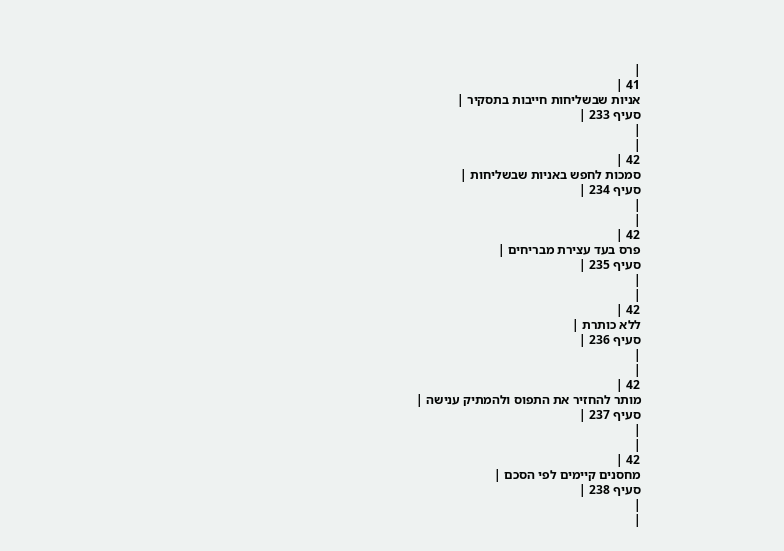|
41 |
אניות שבשליחות חייבות בתסקיר |
סעיף 233 |
|
|
42 |
סמכות לחפש באניות שבשליחות |
סעיף 234 |
|
|
42 |
פרס בעד עצירת מבריחים |
סעיף 235 |
|
|
42 |
ללא כותרת |
סעיף 236 |
|
|
42 |
מותר להחזיר את התפוס ולהמתיק ענישה |
סעיף 237 |
|
|
42 |
מחסנים קיימים לפי הסכם |
סעיף 238 |
|
|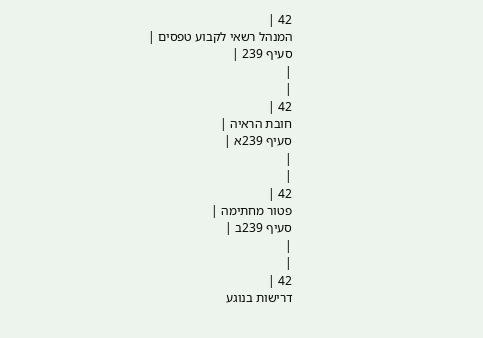42 |
המנהל רשאי לקבוע טפסים |
סעיף 239 |
|
|
42 |
חובת הראיה |
סעיף 239א |
|
|
42 |
פטור מחתימה |
סעיף 239ב |
|
|
42 |
דרישות בנוגע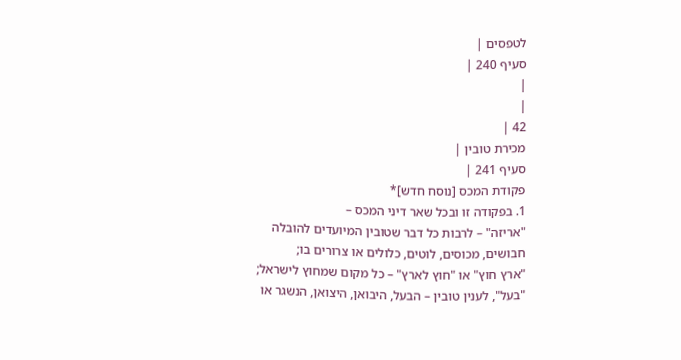לטפסים |
סעיף 240 |
|
|
42 |
מכירת טובין |
סעיף 241 |
פקודת המכס [נוסח חדש]*
1. בפקודה זו ובכל שאר דיני המכס –
"אריזה" – לרבות כל דבר שטובין המיועדים להובלה חבושים, מכוסים, לוטים, כלולים או צרורים בו;
"ארץ חוץ" או "חוץ לארץ" – כל מקום שמחוץ לישראל;
"בעל", לענין טובין – הבעל, היבואן, היצואן, הנשגר או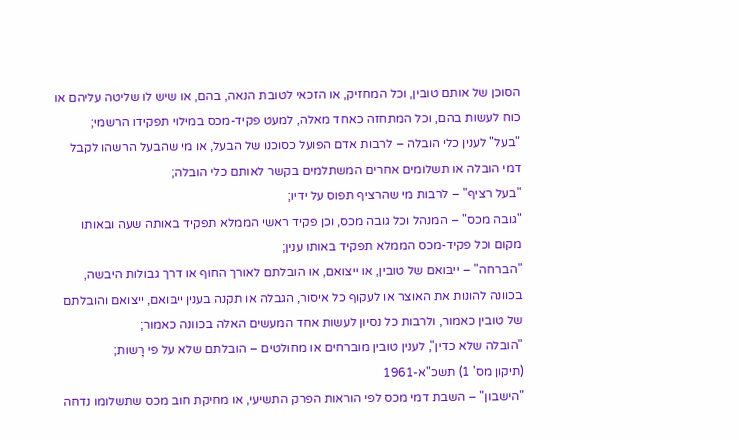הסוכן של אותם טובין, וכל המחזיק, או הזכאי לטובת הנאה, בהם, או שיש לו שליטה עליהם או כוח לעשות בהם, וכל המתחזה כאחד מאלה, למעט פקיד-מכס במילוי תפקידו הרשמי;
"בעל" לענין כלי הובלה – לרבות אדם הפועל כסוכנו של הבעל, או מי שהבעל הרשהו לקבל דמי הובלה או תשלומים אחרים המשתלמים בקשר לאותם כלי הובלה;
"בעל רציף" – לרבות מי שהרציף תפוס על ידיו;
"גובה מכס" – המנהל וכל גובה מכס, וכן פקיד ראשי הממלא תפקיד באותה שעה ובאותו מקום וכל פקיד-מכס הממלא תפקיד באותו ענין;
"הברחה" – ייבּואם של טובין, או ייצואם, או הובלתם לאורך החוף או דרך גבולות היבשה, בכוונה להונות את האוצר או לעקוף כל איסור, הגבלה או תקנה בענין ייבּואם, ייצואם והובלתם של טובין כאמור, ולרבות כל נסיון לעשות אחד המעשים האלה בכוונה כאמור;
"הובלה שלא כדין", לענין טובין מוברחים או מחולטים – הובלתם שלא על פי רָשות;
(תיקון מס' 1) תשכ"א-1961
"הישבון" – השבת דמי מכס לפי הוראות הפרק התשיעי, או מחיקת חוב מכס שתשלומו נדחה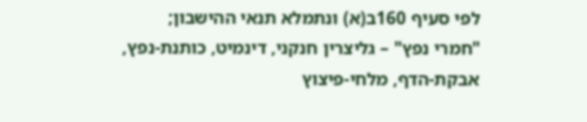לפי סעיף 160ב(א) ונתמלא תנאי ההישבון;
"חמרי נפץ" – גליצרין חנקני, דינמיט, כותנת-נפץ, אבקת-הדף, מלחי-פיצוץ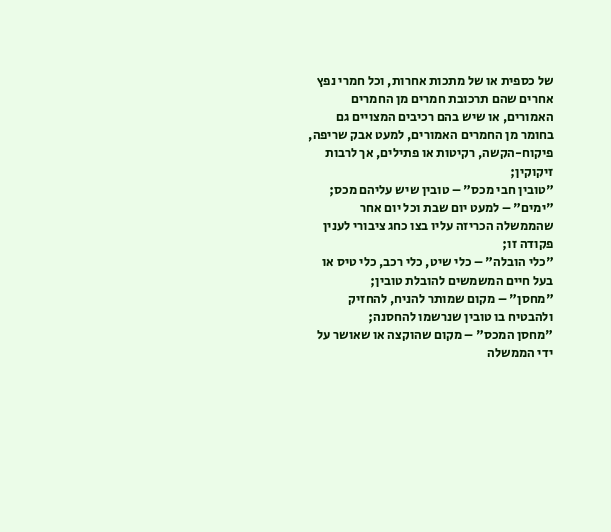של כספית או של מתכות אחרות, וכל חמרי נפץ אחרים שהם תרכובת חמרים מן החמרים האמורים, או שיש בהם רכיבים המצויים גם בחומר מן החמרים האמורים, למעט אבק שריפה, פיקוח-הקשה, רקיטות או פתילים, אך לרבות זיקוקין;
"טובין חבי מכס" – טובין שיש עליהם מכס;
"ימים" – למעט יום שבת וכל יום אחר שהממשלה הכריזה עליו בצו כחג ציבורי לענין פקודה זו;
"כלי הובלה" – כלי שיט, כלי רכב, כלי טיס או בעל חיים המשמשים להובלת טובין;
"מחסן" – מקום שמותר להניח, להחזיק ולהבטיח בו טובין שנרשמו להחסנה;
"מחסן המכס" – מקום שהוקצה או שאושר על ידי הממשלה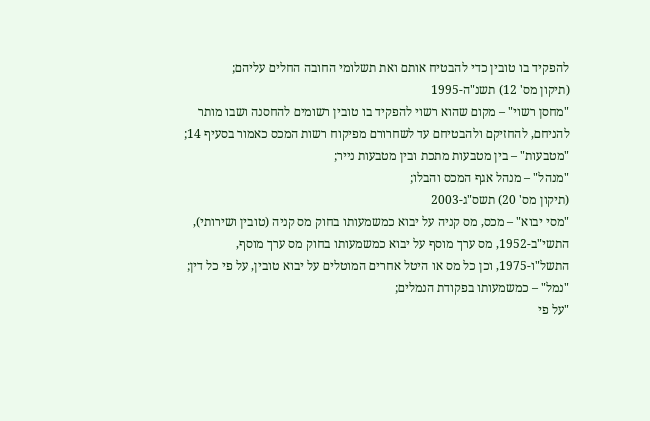להפקיד בו טובין כדי להבטיח אותם ואת תשלומי החובה החלים עליהם;
(תיקון מס' 12) תשנ"ה-1995
"מחסן רשוי" – מקום שהוא רשוי להפקיד בו טובין רשומים להחסנה ושבו מותר להניחם, להחזיקם ולהבטיחם עד לשחרורם מפיקוח רשות המכס כאמור בסעיף 14;
"מטבעות" – בין מטבעות מתכת ובין מטבעות נייר;
"מנהל" – מנהל אגף המכס והבלו;
(תיקון מס' 20) תשס"ג-2003
"מסי יבוא" – מכס, מס קניה על יבוא כמשמעותו בחוק מס קניה (טובין ושירותי), התשי"ב-1952, מס ערך מוסף על יבוא כמשמעותו בחוק מס ערך מוסף, התשל"ו-1975, וכן כל מס או היטל אחרים המוטלים על יבוא טובין, על פי כל דין;
"נמל" – כמשמעותו בפקודת הנמלים;
"על פי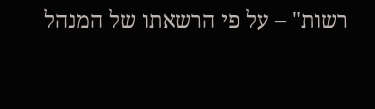רשות" – על פי הרשאתו של המנהל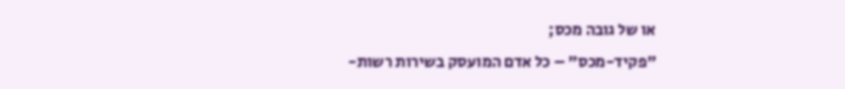או של גובה מכס;
"פקיד-מכס" – כל אדם המועסק בשירות רשות-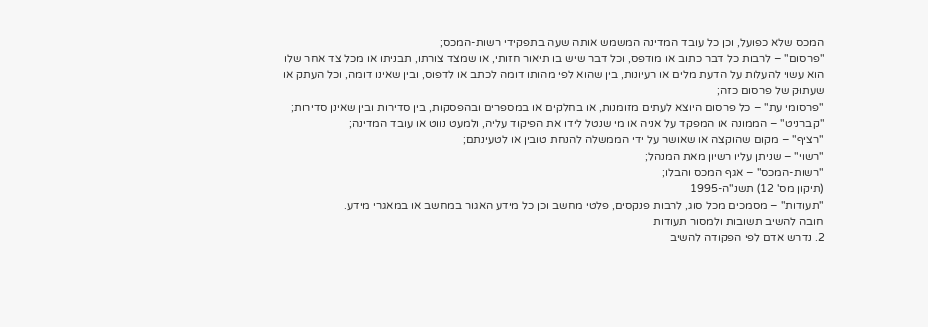המכס שלא כפועל, וכן כל עובד המדינה המשמש אותה שעה בתפקידי רשות-המכס;
"פרסום" – לרבות כל דבר כתוב או מודפס, וכל דבר שיש בו תיאור חזותי, או שמצד צורתו, תבניתו או מכל צד אחר שלו הוא עשוי להעלות על הדעת מלים או רעיונות, בין שהוא לפי מהותו דומה לכתב או לדפוס, ובין שאינו דומה, וכל העתק או שעתוּק של פרסום כזה;
"פרסומי עת" – כל פרסום היוצא לעתים מזומנות, או בחלקים או במספרים ובהפסקות, בין סדירות ובין שאינן סדירות;
"קברניט" – הממונה או המפקד על אניה או מי שנטל לידו את הפיקוד עליה, ולמעט נווט או עובד המדינה;
"רציף" – מקום שהוקצה או שאושר על ידי הממשלה להנחת טובין או לטעינתם;
"רשוי" – שניתן עליו רשיון מאת המנהל;
"רשות-המכס" – אגף המכס והבלו;
(תיקון מס' 12) תשנ"ה-1995
"תעודות" – מסמכים מכל סוג, לרבות פנקסים, פלטי מחשב וכן כל מידע האגור במחשב או במאגרי מידע.
חובה להשיב תשובות ולמסור תעודות
2. נדרש אדם לפי הפקודה להשיב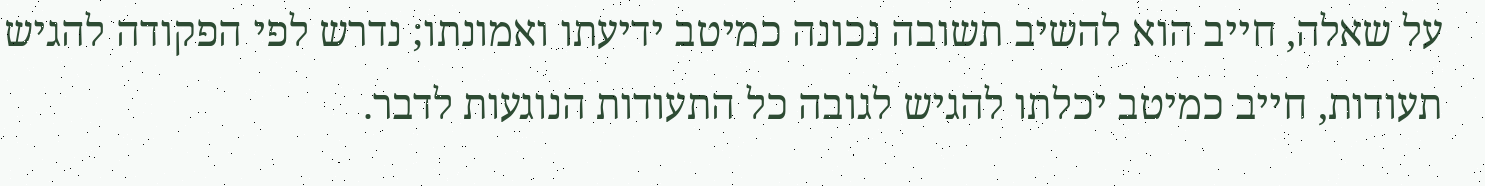על שאלה, חייב הוא להשיב תשובה נכונה כמיטב ידיעתו ואמונתו; נדרש לפי הפקודה להגיש תעודות, חייב כמיטב יכלתו להגיש לגובה כל התעודות הנוגעות לדבר.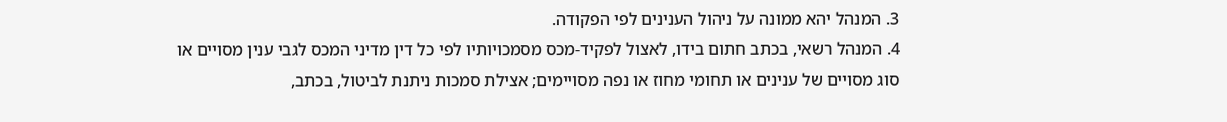3. המנהל יהא ממונה על ניהול הענינים לפי הפקודה.
4. המנהל רשאי, בכתב חתום בידו, לאצול לפקיד-מכס מסמכויותיו לפי כל דין מדיני המכס לגבי ענין מסויים או סוג מסויים של ענינים או תחומי מחוז או נפה מסויימים; אצילת סמכות ניתנת לביטול, בכתב,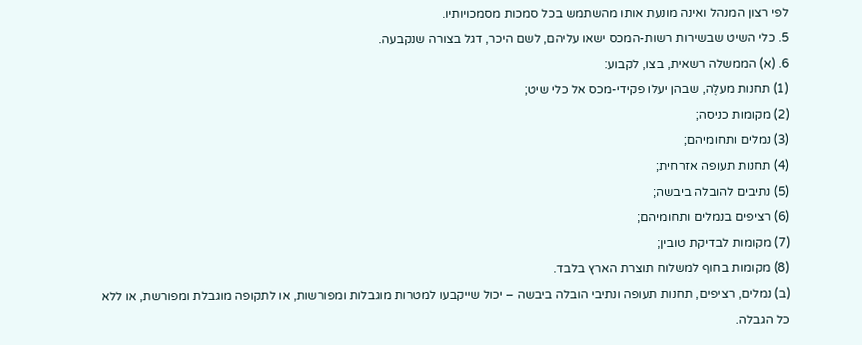לפי רצון המנהל ואינה מונעת אותו מהשתמש בכל סמכות מסמכויותיו.
5. כלי השיט שבשירות רשות-המכס ישאו עליהם, לשם היכר, דגל בצורה שנקבעה.
6. (א) הממשלה רשאית, בצו, לקבוע:
(1) תחנות מעלֶה, שבהן יעלו פקידי-מכס אל כלי שיט;
(2) מקומות כניסה;
(3) נמלים ותחומיהם;
(4) תחנות תעופה אזרחית;
(5) נתיבים להובלה ביבשה;
(6) רציפים בנמלים ותחומיהם;
(7) מקומות לבדיקת טובין;
(8) מקומות בחוף למשלוח תוצרת הארץ בלבד.
(ב) נמלים, רציפים, תחנות תעופה ונתיבי הובלה ביבשה – יכול שייקבעו למטרות מוגבלות ומפורשות, או לתקופה מוגבלת ומפורשת, או ללא כל הגבלה.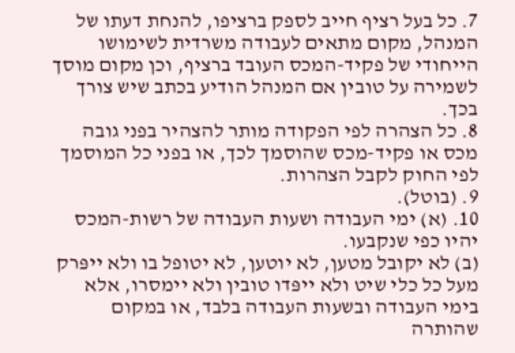7. כל בעל רציף חייב לספק ברציפו, להנחת דעתו של המנהל, מקום מתאים לעבודה משרדית לשימושו הייחודי של פקיד-המכס העובד ברציף, וכן מקום מוסך לשמירה על טובין אם המנהל הודיע בכתב שיש צורך בכך.
8. כל הצהרה לפי הפקודה מותר להצהיר בפני גובה מכס או פקיד-מכס שהוסמך לכך, או בפני כל המוסמך לפי החוק לקבל הצהרות.
9. (בוטל).
10. (א) ימי העבודה ושעות העבודה של רשות-המכס יהיו כפי שנקבעו.
(ב) לא יקובל מטען, לא יוטען, לא יטופל בו ולא ייפּרק מעל כל כלי שיט ולא ייפּדו טובין ולא יימסרו, אלא בימי העבודה ובשעות העבודה בלבד, או במקום שהותרה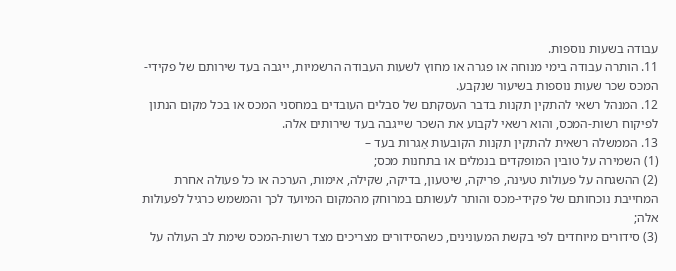עבודה בשעות נוספות.
11. הותרה עבודה בימי מנוחה או פגרה או מחוץ לשעות העבודה הרשמיות, ייגבה בעד שירותם של פקידי-המכס שכר שעות נוספות בשיעור שנקבע.
12. המנהל רשאי להתקין תקנות בדבר העסקתם של סבלים העובדים במחסני המכס או בכל מקום הנתון לפיקוח רשות-המכס, והוא רשאי לקבוע את השכר שייגבה בעד שירותים אלה.
13. הממשלה רשאית להתקין תקנות הקובעות אַגרות בעד –
(1) השמירה על טובין המופקדים בנמלים או בתחנות מכס;
(2) ההשגחה על פעולות טעינה, פריקה, שיטעון, בדיקה, שקילה, אימות, הערכה או כל פעולה אחרת המחייבת נוכחותם של פקידי-מכס והותר לעשותם במרוחק מהמקום המיועד לכך והמשמש כרגיל לפעולות אלה;
(3) סידורים מיוחדים לפי בקשת המעונינים, כשהסידורים מצריכים מצד רשות-המכס שימת לב העולה על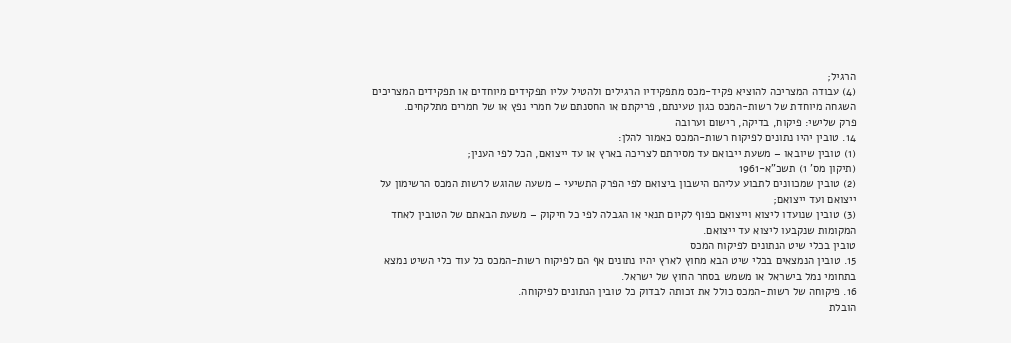הרגיל;
(4) עבודה המצריכה להוציא פקיד-מכס מתפקידיו הרגילים ולהטיל עליו תפקידים מיוחדים או תפקידים המצריכים השגחה מיוחדת של רשות-המכס כגון טעינתם, פריקתם או החסנתם של חמרי נפץ או של חמרים מתלקחים.
פרק שלישי: פיקוח, בדיקה, רישום וערובה
14. טובין יהיו נתונים לפיקוח רשות-המכס כאמור להלן:
(1) טובין שיובאו – משעת ייבואם עד מסירתם לצריכה בארץ או עד ייצואם, הכל לפי הענין;
(תיקון מס' 1) תשכ"א-1961
(2) טובין שמכוונים לתבוע עליהם הישבון ביצואם לפי הפרק התשיעי – משעה שהוגש לרשות המכס הרשימון על ייצואם ועד ייצואם;
(3) טובין שנועדו ליצוא וייצואם כפוף לקיום תנאי או הגבלה לפי כל חיקוק – משעת הבאתם של הטובין לאחד המקומות שנקבעו ליצוא עד ייצואם.
טובין בכלי שיט הנתונים לפיקוח המכס
15. טובין הנמצאים בכלי שיט הבא מחוץ לארץ יהיו נתונים אף הם לפיקוח רשות-המכס כל עוד כלי השיט נמצא בתחומי נמל בישראל או משמש בסחר החוץ של ישראל.
16. פיקוחה של רשות-המכס כולל את זכותה לבדוק כל טובין הנתונים לפיקוחה.
הובלת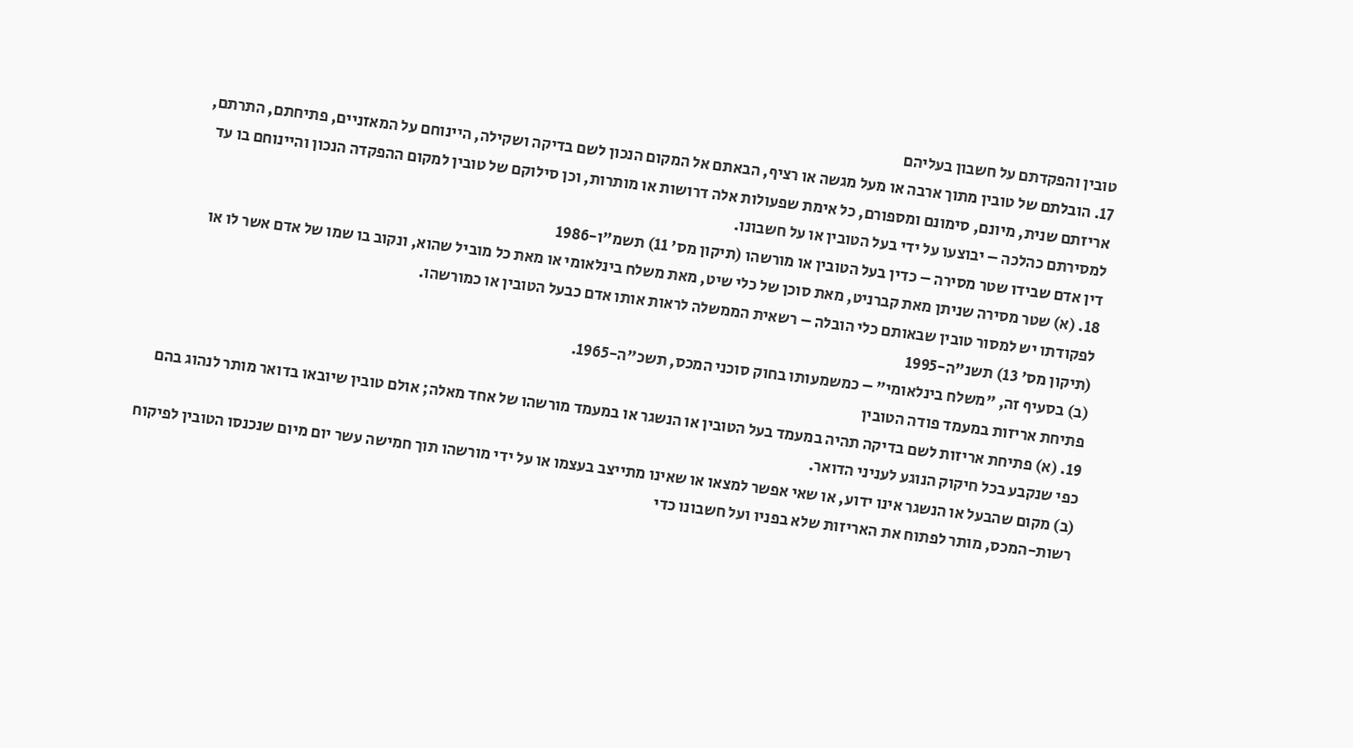טובין והפקדתם על חשבון בעליהם
17. הובלתם של טובין מתוך ארבה או מעל מגשה או רציף, הבאתם אל המקום הנכון לשם בדיקה ושקילה, היינוחם על המאזניים, פתיחתם, התרתם, אריזתם שנית, מיונם, סימונם ומספורם, כל אימת שפעולות אלה דרושות או מותרות, וכן סילוקם של טובין למקום ההפקדה הנכון והיינוחם בו עד למסירתם כהלכה – יבוצעו על ידי בעל הטובין או על חשבונו.
דין אדם שבידו שטר מסירה – כדין בעל הטובין או מורשהו (תיקון מס' 11) תשמ"ו-1986
18. (א) שטר מסירה שניתן מאת קברניט, מאת סוכן של כלי שיט, מאת משלח בינלאומי או מאת כל מוביל שהוא, ונקוב בו שמו של אדם אשר לו או לפקודתו יש למסור טובין שבאותם כלי הובלה – רשאית הממשלה לראות אותו אדם כבעל הטובין או כמורשהו.
(תיקון מס' 13) תשנ"ה-1995
(ב) בסעיף זה, "משלח בינלאומי" – כמשמעותו בחוק סוכני המכס, תשכ"ה-1965.
פתיחת אריזות במעמד פודה הטובין
19. (א) פתיחת אריזות לשם בדיקה תהיה במעמד בעל הטובין או הנשגר או במעמד מורשהו של אחד מאלה; אולם טובין שיובאו בדואר מותר לנהוג בהם כפי שנקבע בכל חיקוק הנוגע לעניני הדואר.
(ב) מקום שהבעל או הנשגר אינו ידוע, או שאי אפשר למצאו או שאינו מתייצב בעצמו או על ידי מורשהו תוך חמישה עשר יום מיום שנכנסו הטובין לפיקוח רשות-המכס, מותר לפתוח את האריזות שלא בפניו ועל חשבונו כדי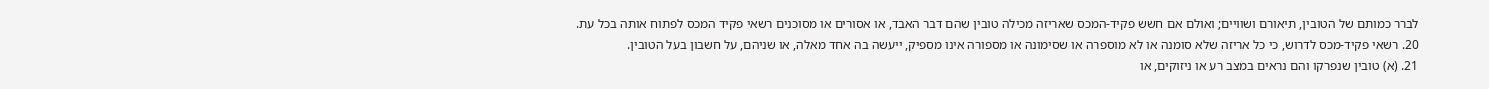לברר כמותם של הטובין, תיאורם ושוויים; ואולם אם חשש פקיד-המכס שאריזה מכילה טובין שהם דבר האבד, או אסורים או מסוכנים רשאי פקיד המכס לפתוח אותה בכל עת.
20. רשאי פקיד-מכס לדרוש, כי כל אריזה שלא סומנה או לא מוספרה או שסימונה או מספורה אינו מספיק, ייעשה בה אחד מאלה, או שניהם, על חשבון בעל הטובין.
21. (א) טובין שנפרקו והם נראים במצב רע או ניזוקים, או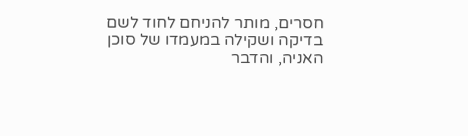חסרים, מותר להניחם לחוד לשם בדיקה ושקילה במעמדו של סוכן האניה, והדבר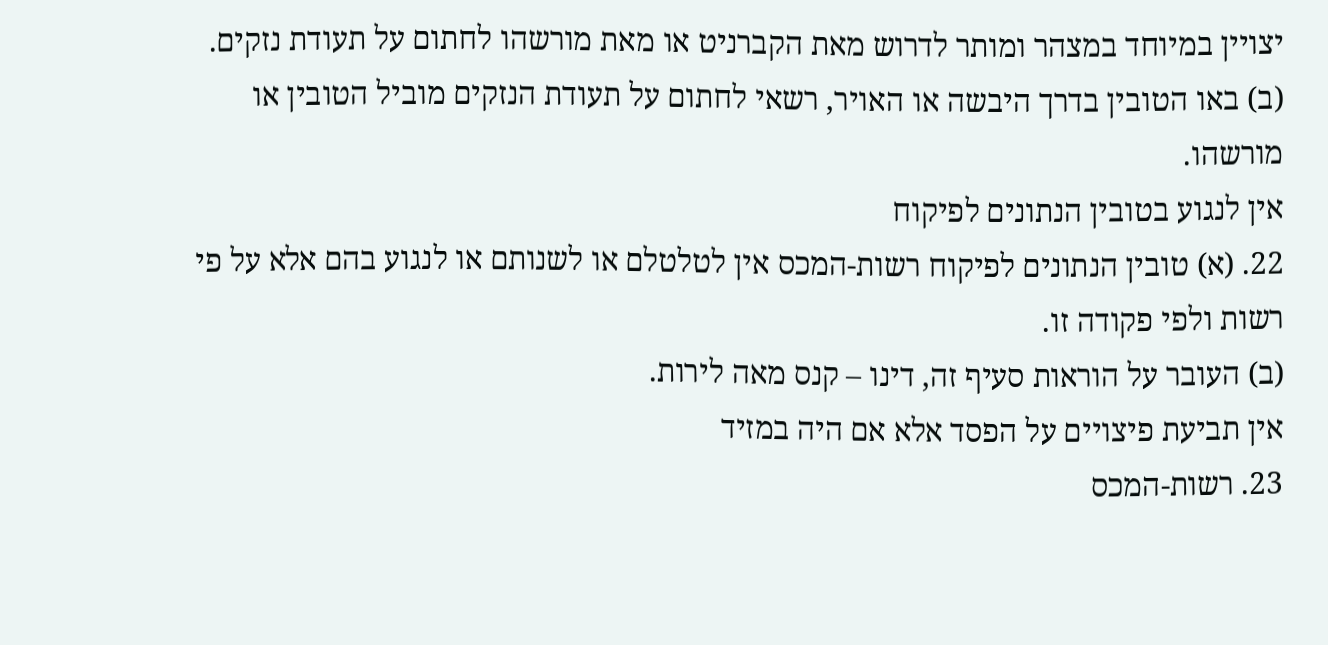יצויין במיוחד במצהר ומותר לדרוש מאת הקברניט או מאת מורשהו לחתום על תעודת נזקים.
(ב) באו הטובין בדרך היבשה או האויר, רשאי לחתום על תעודת הנזקים מוביל הטובין או מורשהו.
אין לנגוע בטובין הנתונים לפיקוח
22. (א) טובין הנתונים לפיקוח רשות-המכס אין לטלטלם או לשנותם או לנגוע בהם אלא על פי רשות ולפי פקודה זו.
(ב) העובר על הוראות סעיף זה, דינו – קנס מאה לירות.
אין תביעת פיצויים על הפסד אלא אם היה במזיד
23. רשות-המכס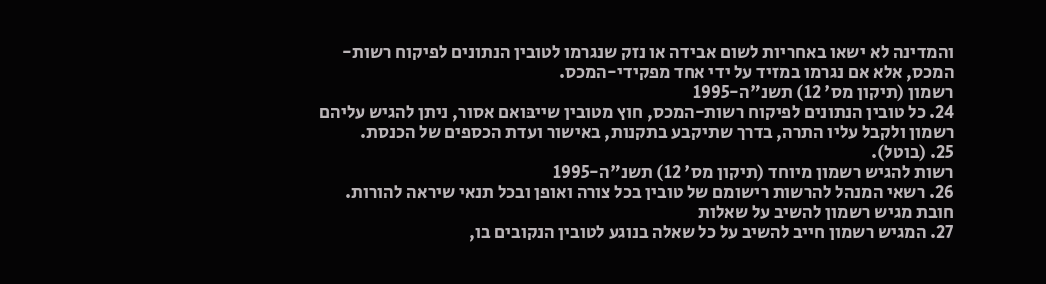והמדינה לא ישאו באחריות לשום אבידה או נזק שנגרמו לטובין הנתונים לפיקוח רשות-המכס, אלא אם נגרמו במזיד על ידי אחד מפקידי-המכס.
רשמון (תיקון מס' 12) תשנ"ה-1995
24. כל טובין הנתונים לפיקוח רשות-המכס, חוץ מטובין שייבּואם אסור, ניתן להגיש עליהם רשמון ולקבל עליו התרה, בדרך שתיקבע בתקנות, באישור ועדת הכספים של הכנסת.
25. (בוטל).
רשות להגיש רשמון מיוחד (תיקון מס' 12) תשנ"ה-1995
26. רשאי המנהל להרשות רישומם של טובין בכל צורה ואופן ובכל תנאי שיראה להורות.
חובת מגיש רשמון להשיב על שאלות
27. המגיש רשמון חייב להשיב על כל שאלה בנוגע לטובין הנקובים בו,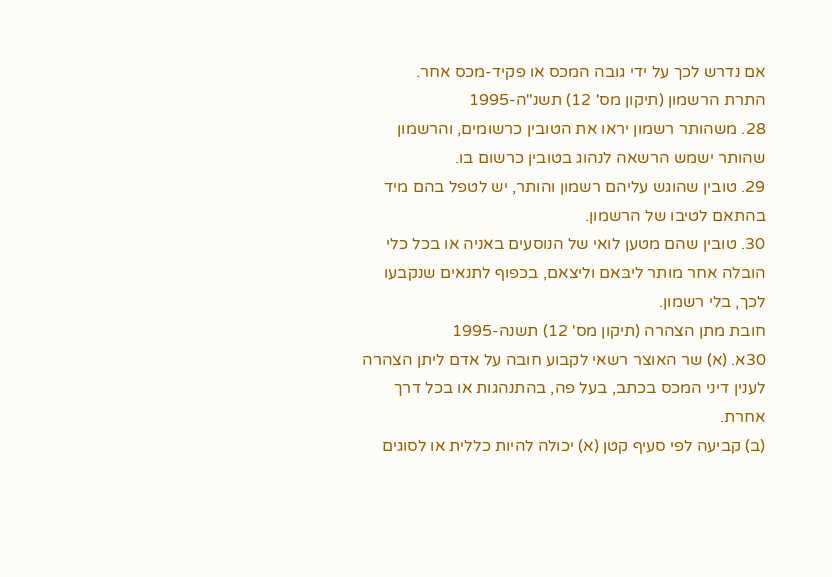אם נדרש לכך על ידי גובה המכס או פקיד-מכס אחר.
התרת הרשמון (תיקון מס' 12) תשנ"ה-1995
28. משהותר רשמון יראו את הטובין כרשומים, והרשמון שהותר ישמש הרשאה לנהוג בטובין כרשום בו.
29. טובין שהוגש עליהם רשמון והותר, יש לטפל בהם מיד בהתאם לטיבו של הרשמון.
30. טובין שהם מטען לואי של הנוסעים באניה או בכל כלי הובלה אחר מותר ליבּאם וליצאם, בכפוף לתנאים שנקבעו לכך, בלי רשמון.
חובת מתן הצהרה (תיקון מס' 12) תשנה-1995
30א. (א) שר האוצר רשאי לקבוע חובה על אדם ליתן הצהרה לענין דיני המכס בכתב, בעל פה, בהתנהגות או בכל דרך אחרת.
(ב) קביעה לפי סעיף קטן (א) יכולה להיות כללית או לסוגים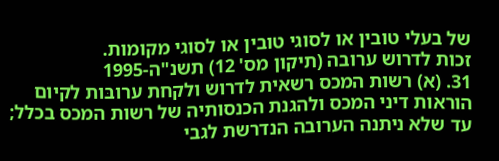של בעלי טובין או לסוגי טובין או לסוגי מקומות.
זכות לדרוש ערובה (תיקון מס' 12) תשנ"ה-1995
31. (א) רשות המכס רשאית לדרוש ולקחת ערובּות לקיום הוראות דיני המכס ולהגנת הכנסותיה של רשות המכס בכלל; עד שלא ניתנה הערובה הנדרשת לגבי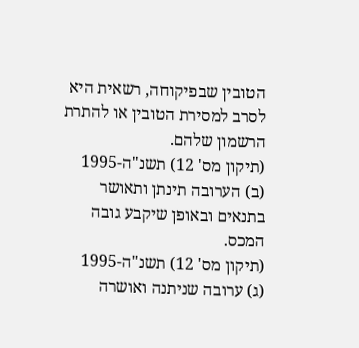הטובין שבפיקוחה, רשאית היא לסרב למסירת הטובין או להתרת הרשמון שלהם.
(תיקון מס' 12) תשנ"ה-1995
(ב) הערובה תינתן ותאושר בתנאים ובאופן שיקבע גובה המכס.
(תיקון מס' 12) תשנ"ה-1995
(ג) ערובה שניתנה ואושרה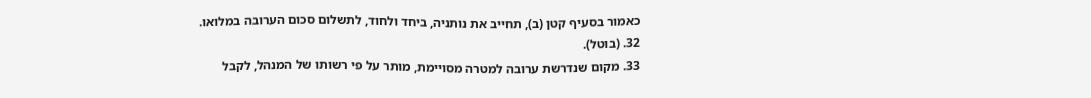כאמור בסעיף קטן (ב), תחייב את נותניה, ביחד ולחוד, לתשלום סכום הערובה במלואו.
32. (בוטל).
33. מקום שנדרשת ערובה למטרה מסויימת, מותר על פי רשותו של המנהל, לקבל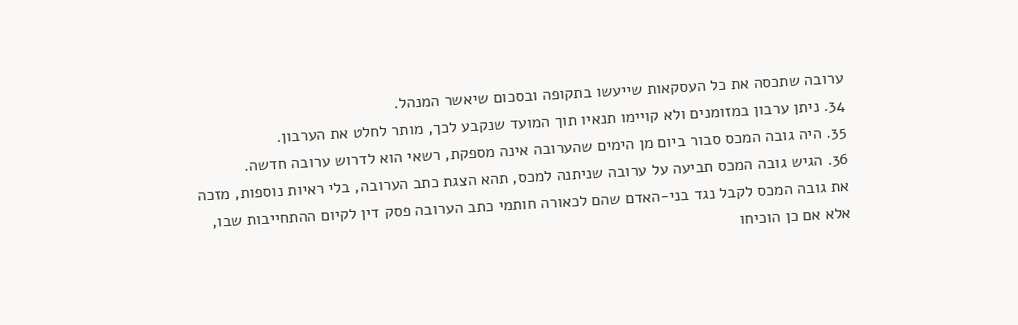ערובה שתכסה את כל העסקאות שייעשו בתקופה ובסכום שיאשר המנהל.
34. ניתן ערבון במזומנים ולא קויימו תנאיו תוך המועד שנקבע לכך, מותר לחלט את הערבון.
35. היה גובה המכס סבור ביום מן הימים שהערובה אינה מספקת, רשאי הוא לדרוש ערובה חדשה.
36. הגיש גובה המכס תביעה על ערובה שניתנה למכס, תהא הצגת כתב הערובה, בלי ראיות נוספות, מזכה את גובה המכס לקבל נגד בני-האדם שהם לכאורה חותמי כתב הערובה פסק דין לקיום ההתחייבות שבו, אלא אם כן הוכיחו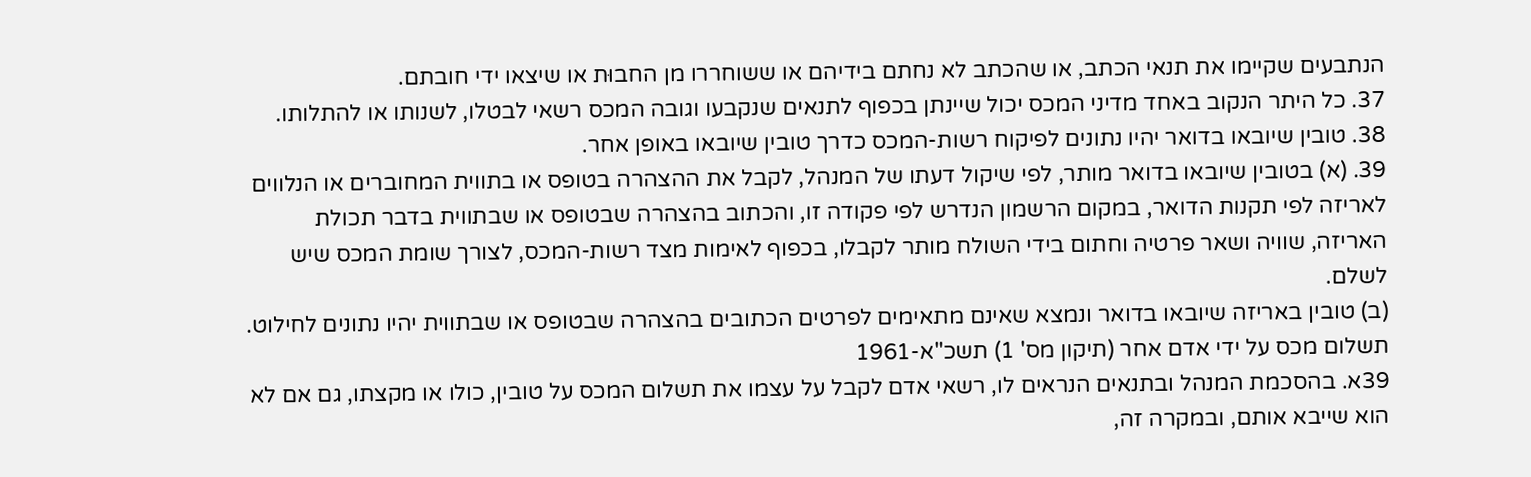הנתבעים שקיימו את תנאי הכתב, או שהכתב לא נחתם בידיהם או ששוחררו מן החבוּת או שיצאו ידי חובתם.
37. כל היתר הנקוב באחד מדיני המכס יכול שיינתן בכפוף לתנאים שנקבעו וגובה המכס רשאי לבטלו, לשנותו או להתלותו.
38. טובין שיובאו בדואר יהיו נתונים לפיקוח רשות-המכס כדרך טובין שיובאו באופן אחר.
39. (א) בטובין שיובאו בדואר מותר, לפי שיקול דעתו של המנהל, לקבל את ההצהרה בטופס או בתווית המחוברים או הנלווים לאריזה לפי תקנות הדואר, במקום הרשמון הנדרש לפי פקודה זו, והכתוב בהצהרה שבטופס או שבתווית בדבר תכולת האריזה, שוויה ושאר פרטיה וחתום בידי השולח מותר לקבלו, בכפוף לאימות מצד רשות-המכס, לצורך שומת המכס שיש לשלם.
(ב) טובין באריזה שיובאו בדואר ונמצא שאינם מתאימים לפרטים הכתובים בהצהרה שבטופס או שבתווית יהיו נתונים לחילוט.
תשלום מכס על ידי אדם אחר (תיקון מס' 1) תשכ"א-1961
39א. בהסכמת המנהל ובתנאים הנראים לו, רשאי אדם לקבל על עצמו את תשלום המכס על טובין, כולו או מקצתו, גם אם לא הוא שייבא אותם, ובמקרה זה,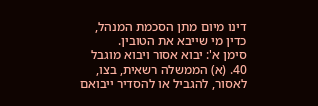דינו מיום מתן הסכמת המנהל, כדין מי שייבא את הטובין.
סימן א': יבוא אסור ויבוא מוגבל
40. (א) הממשלה רשאית, בצו, לאסור, להגביל או להסדיר ייבואם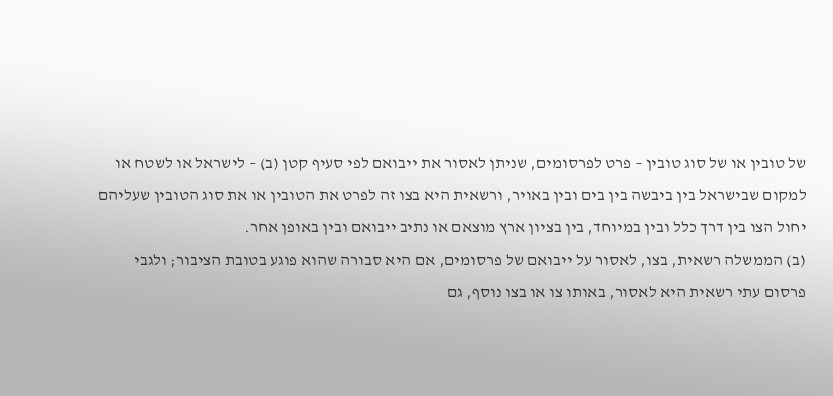של טובין או של סוג טובין – פרט לפרסומים, שניתן לאסור את ייבואם לפי סעיף קטן (ב) – לישראל או לשטח או למקום שבישראל בין ביבשה בין בים ובין באויר, ורשאית היא בצו זה לפרט את הטובין או את סוג הטובין שעליהם יחול הצו בין דרך כלל ובין במיוחד, בין בציון ארץ מוצאם או נתיב ייבואם ובין באופן אחר.
(ב) הממשלה רשאית, בצו, לאסור על ייבואם של פרסומים, אם היא סבורה שהוא פוגע בטובת הציבור; ולגבי פרסום עתי רשאית היא לאסור, באותו צו או בצו נוסף, גם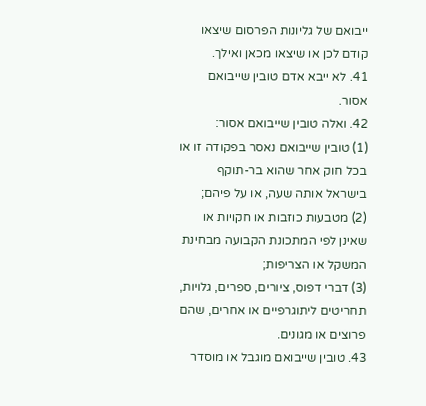ייבואם של גליונות הפרסום שיצאו קודם לכן או שיצאו מכאן ואילך.
41. לא ייבא אדם טובין שייבואם אסור.
42. ואלה טובין שייבואם אסור:
(1) טובין שייבואם נאסר בפקודה זו או בכל חוק אחר שהוא בר-תוקף בישראל אותה שעה, או על פיהם;
(2) מטבעות כוזבות או חקויות או שאינן לפי המתכונת הקבועה מבחינת המשקל או הצריפות;
(3) דברי דפוס, ציורים, ספרים, גלויות, תחריטים ליתוגרפיים או אחרים, שהם פרוצים או מגונים.
43. טובין שייבואם מוגבל או מוסדר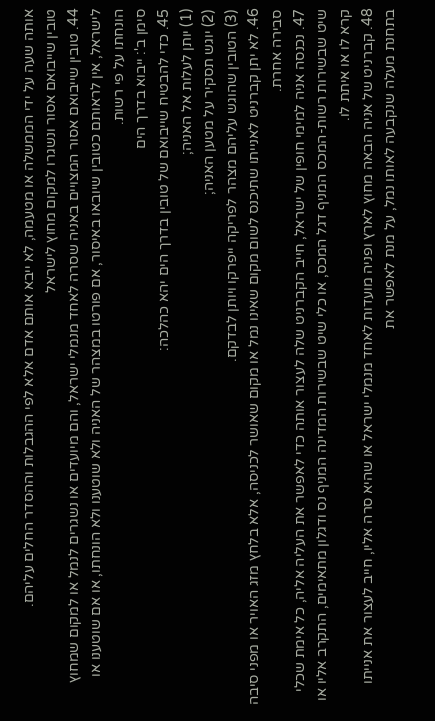אותה שעה על ידי הממשלה או מטעמה, לא ייבא אותם אדם אלא לפי ההגבלות וההסדר החלים עליהם.
טובין שייבואם אסור ונשגרו למקום מחוץ לישראל
44. טובין שייבואם אסור המצויים באניה שסרה לאחד מנמלי ישראל, והם מיועדים או נשגרים לנמל או למקום שמחוץ לישראל, אין לראותם כטובין שיובאו באיסור, אם פורטו במצהר של האניה ולא שוטענו ולא הונחתו, או אם שוטענו או הונחתו על פי רשות.
סימן ב': ייבוא בדרך הים
45. כדי להבטיח שייבואם של טובין בדרך הים יהא כהלכה:
(1) יותן לעלות אל האניה;
(2) יוגש תסקיר על מטען האניה;
(3) הטובין שהוגש עליהם מצהר לפריקה ייפרקו ויותן לבדקם.
46. לא יתן קברניט לאנייתו שתיכנס לשום מקום שאינו נמל או מקום שאושר לכניסה, אלא בלחץ מזג האויר או מפני סיבה סבירה אחרת.
47. נכנסה אניה למימי חופין של ישראל, חייב הקברניט שלה לעצור אותה כדי לאפשר את העליה אליה, כל אימת שכלי שיט שבשירות רשות-המכס המניף דגל המכס, או כלי שיט שבשירות המדינה המניף נס ודגלון מתאימים, התקרב אליו או קרא לו או איתת לו.
48. קברניט של אניה הבאה מחוץ לארץ ופניה מועדות לאחד מנמלי ישראל או שהיא סרה אליו, חייב לעצור את אנייתו בתחנת מעלה שנקבעה לאותו נמל, על מנת לאפשר את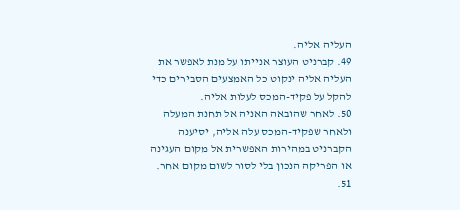העליה אליה.
49. קברניט העוצר אנייתו על מנת לאפשר את העליה אליה ינקוט כל האמצעים הסבירים כדי להקל על פקיד-המכס לעלות אליה.
50. לאחר שהובאה האניה אל תחנת המעלה ולאחר שפקיד-המכס עלה אליה, יסיענה הקברניט במהירות האפשרית אל מקום העגינה או הפריקה הנכון בלי לסור לשום מקום אחר.
51.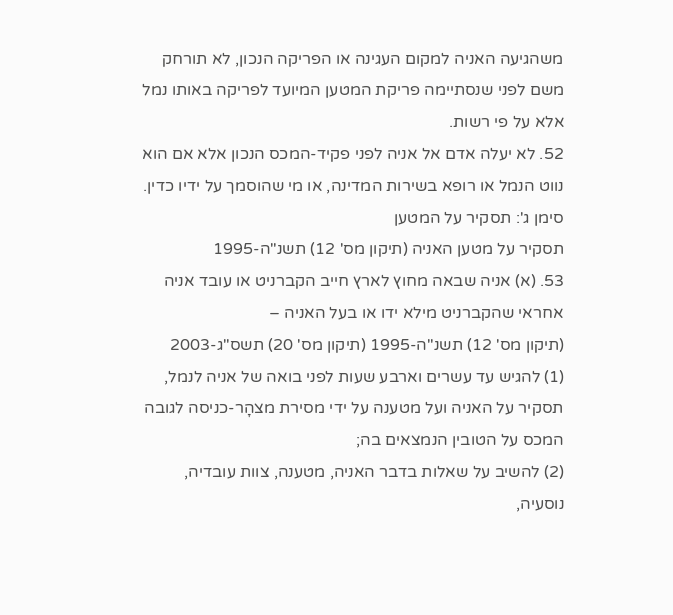משהגיעה האניה למקום העגינה או הפריקה הנכון, לא תורחק משם לפני שנסתיימה פריקת המטען המיועד לפריקה באותו נמל אלא על פי רשות.
52. לא יעלה אדם אל אניה לפני פקיד-המכס הנכון אלא אם הוא נווט הנמל או רופא בשירות המדינה, או מי שהוסמך על ידיו כדין.
סימן ג': תסקיר על המטען
תסקיר על מטען האניה (תיקון מס' 12) תשנ"ה-1995
53. (א) אניה שבאה מחוץ לארץ חייב הקברניט או עובד אניה אחראי שהקברניט מילא ידו או בעל האניה –
(תיקון מס' 12) תשנ"ה-1995 (תיקון מס' 20) תשס"ג-2003
(1) להגיש עד עשרים וארבע שעות לפני בואה של אניה לנמל, תסקיר על האניה ועל מטענה על ידי מסירת מצהָר-כניסה לגובה המכס על הטובין הנמצאים בה;
(2) להשיב על שאלות בדבר האניה, מטענה, צוות עובדיה, נוסעיה,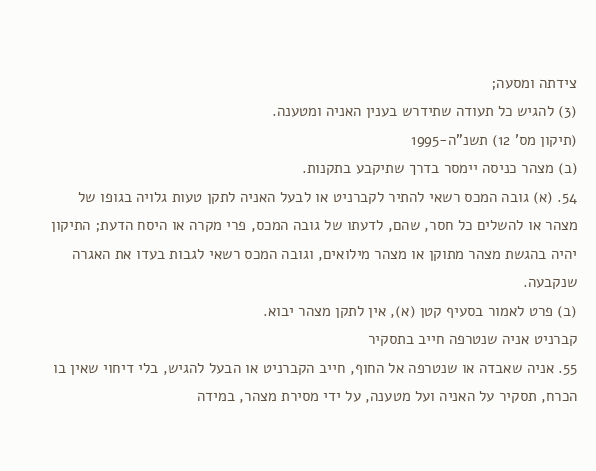צידתה ומסעה;
(3) להגיש כל תעודה שתידרש בענין האניה ומטענה.
(תיקון מס' 12) תשנ"ה-1995
(ב) מצהר כניסה יימסר בדרך שתיקבע בתקנות.
54. (א) גובה המכס רשאי להתיר לקברניט או לבעל האניה לתקן טעות גלויה בגופו של מצהר או להשלים כל חסר, שהם, לדעתו של גובה המכס, פרי מקרה או היסח הדעת; התיקון יהיה בהגשת מצהר מתוקן או מצהר מילואים, וגובה המכס רשאי לגבות בעדו את האגרה שנקבעה.
(ב) פרט לאמור בסעיף קטן (א), אין לתקן מצהר יבוא.
קברניט אניה שנטרפה חייב בתסקיר
55. אניה שאבדה או שנטרפה אל החוף, חייב הקברניט או הבעל להגיש, בלי דיחוי שאין בו הכרח, תסקיר על האניה ועל מטענה, על ידי מסירת מצהר, במידה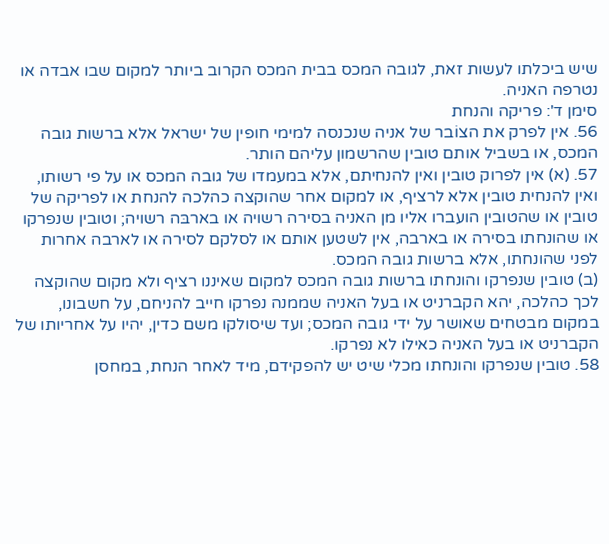שיש ביכלתו לעשות זאת, לגובה המכס בבית המכס הקרוב ביותר למקום שבו אבדה או נטרפה האניה.
סימן ד': פריקה והנחת
56. אין לפרק את הצוֹבר של אניה שנכנסה למימי חופין של ישראל אלא ברשות גובה המכס, או בשביל אותם טובין שהרשמון עליהם הותר.
57. (א) אין לפרוק טובין ואין להנחיתם, אלא במעמדו של גובה המכס או על פי רשותו, ואין להנחית טובין אלא לרציף, או למקום אחר שהוקצה כהלכה להנחת או לפריקה של טובין או שהטובין הועברו אליו מן האניה בסירה רשויה או בארבּה רשויה; וטובין שנפרקו או שהונחתו בסירה או בארבה, אין לשטען אותם או לסלקם לסירה או לארבה אחרות לפני שהונחתו, אלא ברשות גובה המכס.
(ב) טובין שנפרקו והונחתו ברשות גובה המכס למקום שאיננו רציף ולא מקום שהוקצה לכך כהלכה, יהא הקברניט או בעל האניה שממנה נפרקו חייב להניחם, על חשבונו, במקום מבטחים שאושר על ידי גובה המכס; ועד שיסולקו משם כדין, יהיו על אחריותו של הקברניט או בעל האניה כאילו לא נפרקו.
58. טובין שנפרקו והונחתו מכלי שיט יש להפקידם, מיד לאחר הנחת, במחסן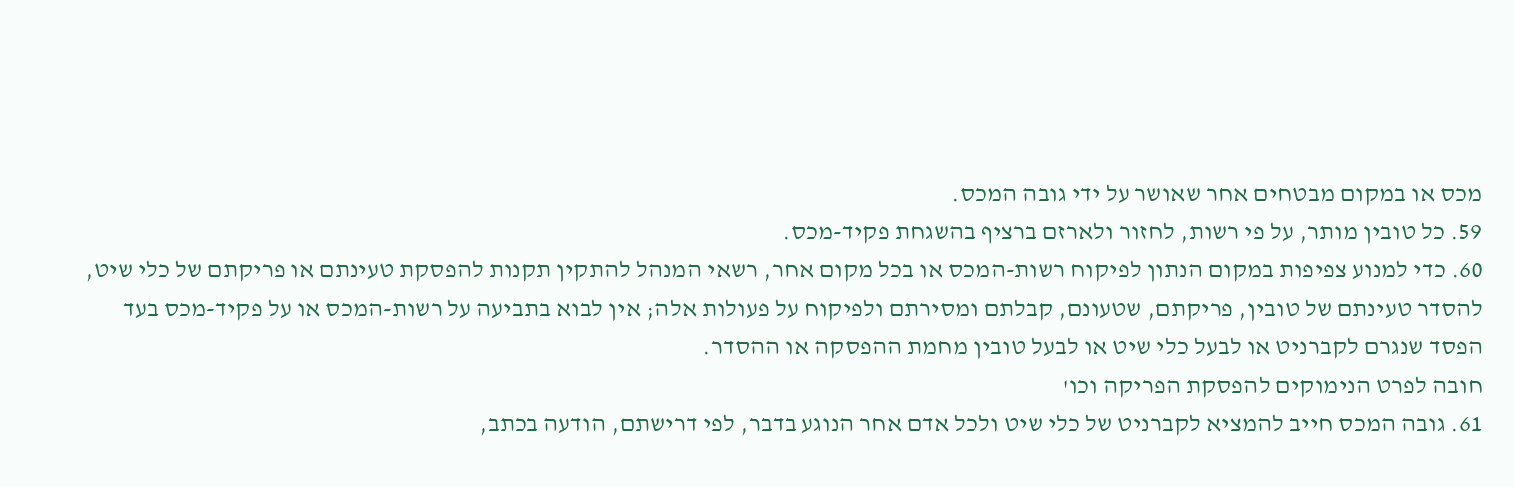מכס או במקום מבטחים אחר שאושר על ידי גובה המכס.
59. כל טובין מותר, על פי רשות, לחזור ולארזם ברציף בהשגחת פקיד-מכס.
60. כדי למנוע צפיפות במקום הנתון לפיקוח רשות-המכס או בכל מקום אחר, רשאי המנהל להתקין תקנות להפסקת טעינתם או פריקתם של כלי שיט, להסדר טעינתם של טובין, פריקתם, שטעונם, קבלתם ומסירתם ולפיקוח על פעולות אלה; אין לבוא בתביעה על רשות-המכס או על פקיד-מכס בעד הפסד שנגרם לקברניט או לבעל כלי שיט או לבעל טובין מחמת ההפסקה או ההסדר.
חובה לפרט הנימוקים להפסקת הפריקה וכו'
61. גובה המכס חייב להמציא לקברניט של כלי שיט ולכל אדם אחר הנוגע בדבר, לפי דרישתם, הודעה בכתב,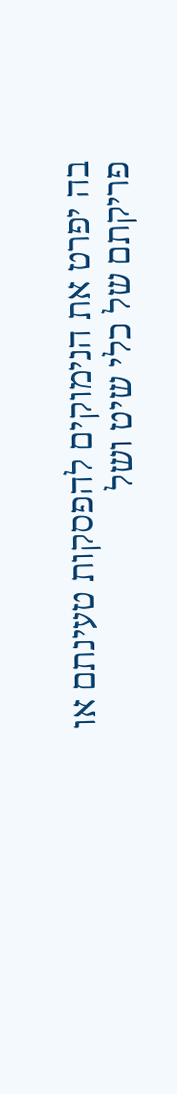בה יפרט את הנימוקים להפסקות טעינתם או פריקתם של כלי שיט ושל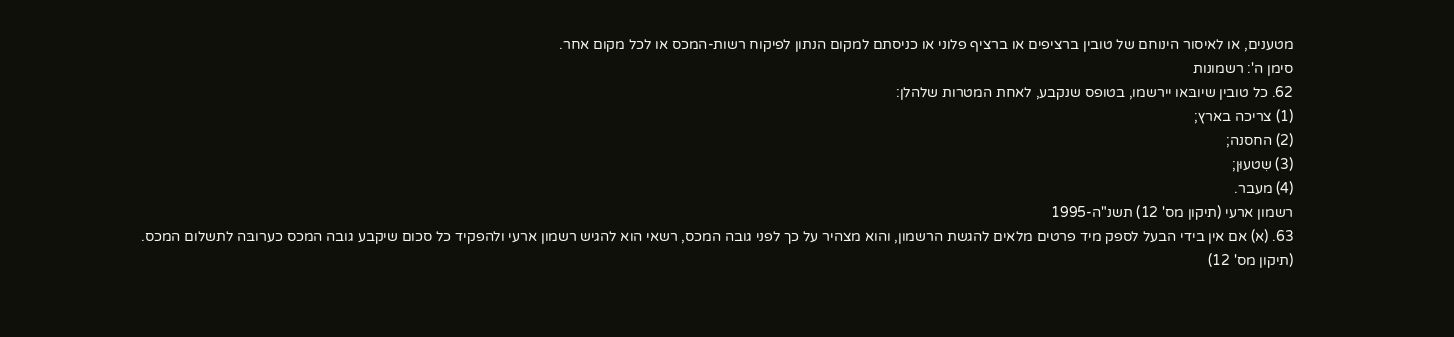מטענים, או לאיסור הינוחם של טובין ברציפים או ברציף פלוני או כניסתם למקום הנתון לפיקוח רשות-המכס או לכל מקום אחר.
סימן ה': רשמונות
62. כל טובין שיובּאו יירשמו, בטופס שנקבע, לאחת המטרות שלהלן:
(1) צריכה בארץ;
(2) החסנה;
(3) שִטעוּן;
(4) מעבר.
רשמון ארעי (תיקון מס' 12) תשנ"ה-1995
63. (א) אם אין בידי הבעל לספק מיד פרטים מלאים להגשת הרשמון, והוא מצהיר על כך לפני גובה המכס, רשאי הוא להגיש רשמון ארעי ולהפקיד כל סכום שיקבע גובה המכס כערובּה לתשלום המכס.
(תיקון מס' 12)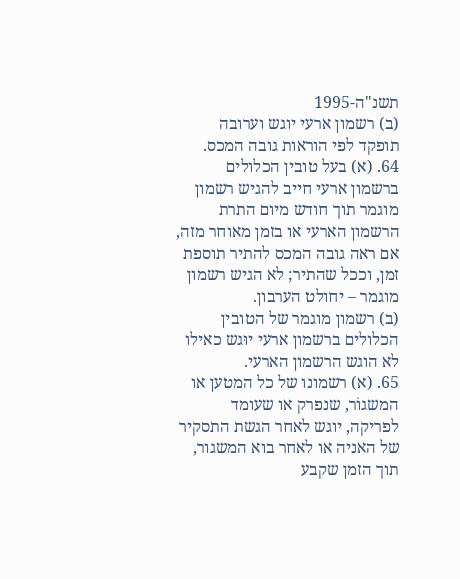תשנ"ה-1995
(ב) רשמון ארעי יוגש וערובה תופקד לפי הוראות גובה המכס.
64. (א) בעל טובין הכלולים ברשמון ארעי חייב להגיש רשמון מוגמר תוך חודש מיום התרת הרשמון הארעי או בזמן מאוחר מזה, אם ראה גובה המכס להתיר תוספת זמן, וככל שהתיר; לא הגיש רשמון מוגמר – יחולט הערבון.
(ב) רשמון מוגמר של הטובין הכלולים ברשמון ארעי יוּגש כאילו לא הוגש הרשמון הארעי.
65. (א) רשמונו של כל המטען או המשגוֹר, שנפרק או שעומד לפריקה, יוגש לאחר הגשת התסקיר של האניה או לאחר בוא המשגור, תוך הזמן שקבע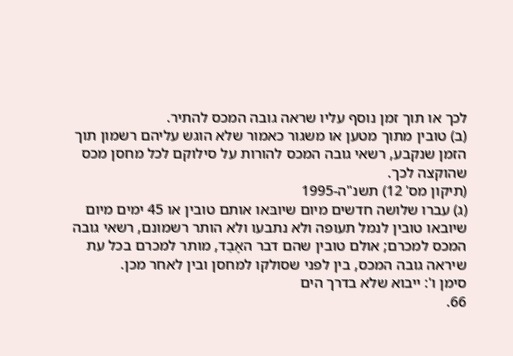לכך או תוך זמן נוסף עליו שראה גובה המכס להתיר.
(ב) טובין מתוך מטען או משגור כאמור שלא הוגש עליהם רשמון תוך הזמן שנקבע, רשאי גובה המכס להורות על סילוקם לכל מחסן מכס שהוקצה לכך.
(תיקון מס' 12) תשנ"ה-1995
(ג) עברו שלושה חדשים מיום שיובּאו אותם טובין או 45 ימים מיום שיובאו טובין לנמל תעופה ולא נתבעו ולא הותר רשמונם, רשאי גובה המכס למכרם; אולם טובין שהם דבר האָבֵד, מותר למכרם בכל עת שיראה גובה המכס, בין לפני שסולקו למחסן ובין לאחר מכן.
סימן ו': ייבוא שלא בדרך הים
66.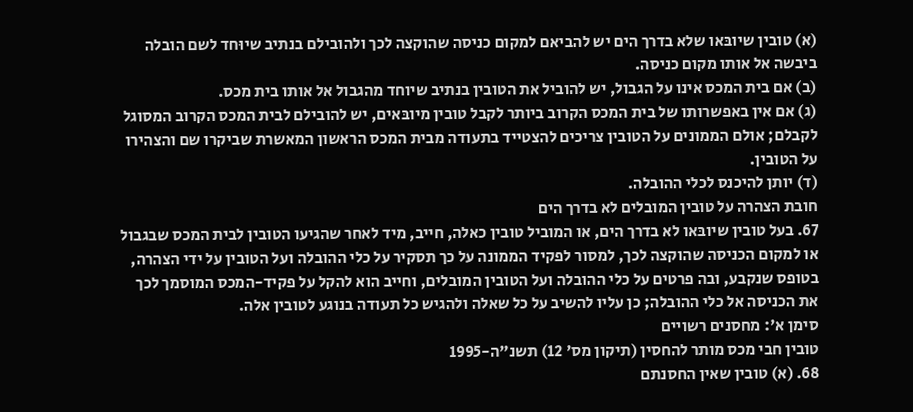(א) טובין שיובּאו שלא בדרך הים יש להביאם למקום כניסה שהוקצה לכך ולהובילם בנתיב שיוּחד לשם הובלה ביבשה אל אותו מקום כניסה.
(ב) אם בית המכס אינו על הגבול, יש להוביל את הטובין בנתיב שיוחד מהגבול אל אותו בית מכס.
(ג) אם אין באפשרותו של בית המכס הקרוב ביותר לקבל טובין מיובּאים, יש להובילם לבית המכס הקרוב המסוגל לקבלם; אולם הממונים על הטובין צריכים להצטייד בתעודה מבית המכס הראשון המאשרת שביקרו שם והצהירו על הטובין.
(ד) יותן להיכנס לכלי ההובלה.
חובת הצהרה על טובין המובלים לא בדרך הים
67. בעל טובין שיובּאו לא בדרך הים, או המוביל טובין כאלה, חייב, מיד לאחר שהגיעו הטובין לבית המכס שבגבול או למקום הכניסה שהוקצה לכך, למסור לפקיד הממונה על כך תסקיר על כלי ההובלה ועל הטובין על ידי הצהרה, בטופס שנקבע, ובה פרטים על כלי ההובלה ועל הטובין המובלים, וחייב הוא להקל על פקיד-המכס המוסמך לכך את הכניסה אל כלי ההובלה; כן עליו להשיב על כל שאלה ולהגיש כל תעודה בנוגע לטובין אלה.
סימן א': מחסנים רשויים
טובין חבי מכס מותר להחסין (תיקון מס' 12) תשנ"ה-1995
68. (א) טובין שאין החסנתם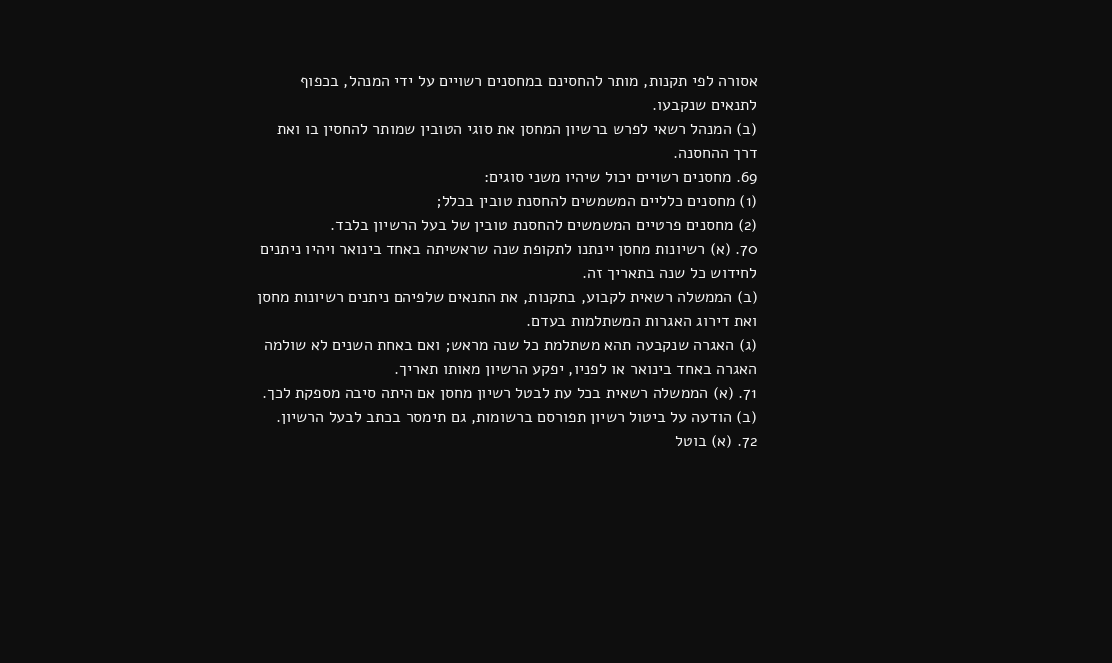אסורה לפי תקנות, מותר להחסינם במחסנים רשויים על ידי המנהל, בכפוף לתנאים שנקבעו.
(ב) המנהל רשאי לפרש ברשיון המחסן את סוגי הטובין שמותר להחסין בו ואת דרך ההחסנה.
69. מחסנים רשויים יכול שיהיו משני סוגים:
(1) מחסנים כלליים המשמשים להחסנת טובין בכלל;
(2) מחסנים פרטיים המשמשים להחסנת טובין של בעל הרשיון בלבד.
70. (א) רשיונות מחסן יינתנו לתקופת שנה שראשיתה באחד בינואר ויהיו ניתנים לחידוש כל שנה בתאריך זה.
(ב) הממשלה רשאית לקבוע, בתקנות, את התנאים שלפיהם ניתנים רשיונות מחסן ואת דירוג האגרות המשתלמות בעדם.
(ג) האגרה שנקבעה תהא משתלמת כל שנה מראש; ואם באחת השנים לא שולמה האגרה באחד בינואר או לפניו, יפקע הרשיון מאותו תאריך.
71. (א) הממשלה רשאית בכל עת לבטל רשיון מחסן אם היתה סיבה מספקת לכך.
(ב) הודעה על ביטול רשיון תפורסם ברשומות, גם תימסר בכתב לבעל הרשיון.
72. (א) בוטל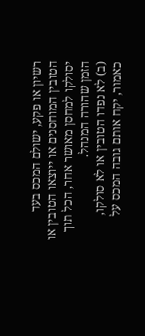רשיון או פקע, ישולם המכס בעד הטובין המוחסנים או ייוצאו הטובין או יסולקו למחסן מאושר אחר, הכל תוך הזמן שהורה המנהל.
(ב) לא נפדו הטובין או לא סולקו, כאמור, יקח אותם גובה המכס על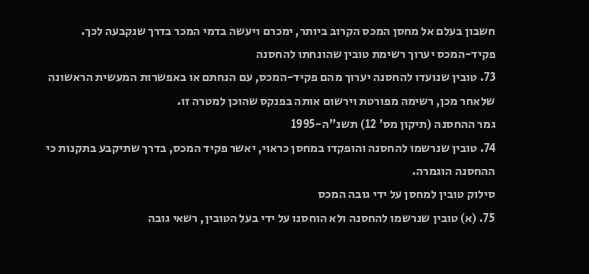חשבון בעלם אל מחסן המכס הקרוב ביותר, ימכרם ויעשה בדמי המכר בדרך שנקבעה לכך.
פקיד-המכס יערוך רשימת טובין שהונחתו להחסנה
73. טובין שנועדו להחסנה יערוך מהם פקיד-המכס, עם הנחתם או באפשרות המעשית הראשונה שלאחר מכן, רשימה מפורטת וירשום אותה בפנקס שהוכן למטרה זו.
גמר ההחסנה (תיקון מס' 12) תשנ"ה-1995
74. טובין שנרשמו להחסנה והופקדו במחסן כראוי, יאשר פקיד המכס, בדרך שתיקבע בתקנות כי ההחסנה הוגמרה.
סילוק טובין למחסן על ידי גובה המכס
75. (א) טובין שנרשמו להחסנה ולא הוחסנו על ידי בעל הטובין, רשאי גובה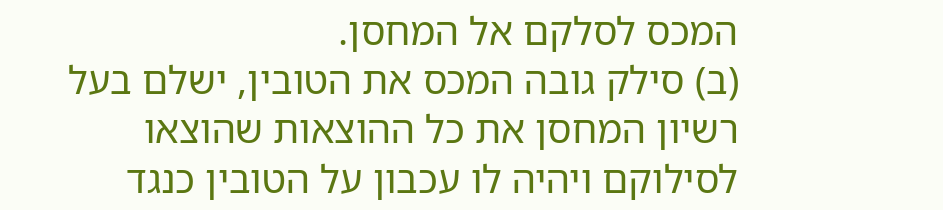המכס לסלקם אל המחסן.
(ב) סילק גובה המכס את הטובין, ישלם בעל רשיון המחסן את כל ההוצאות שהוצאו לסילוקם ויהיה לו עכבון על הטובין כנגד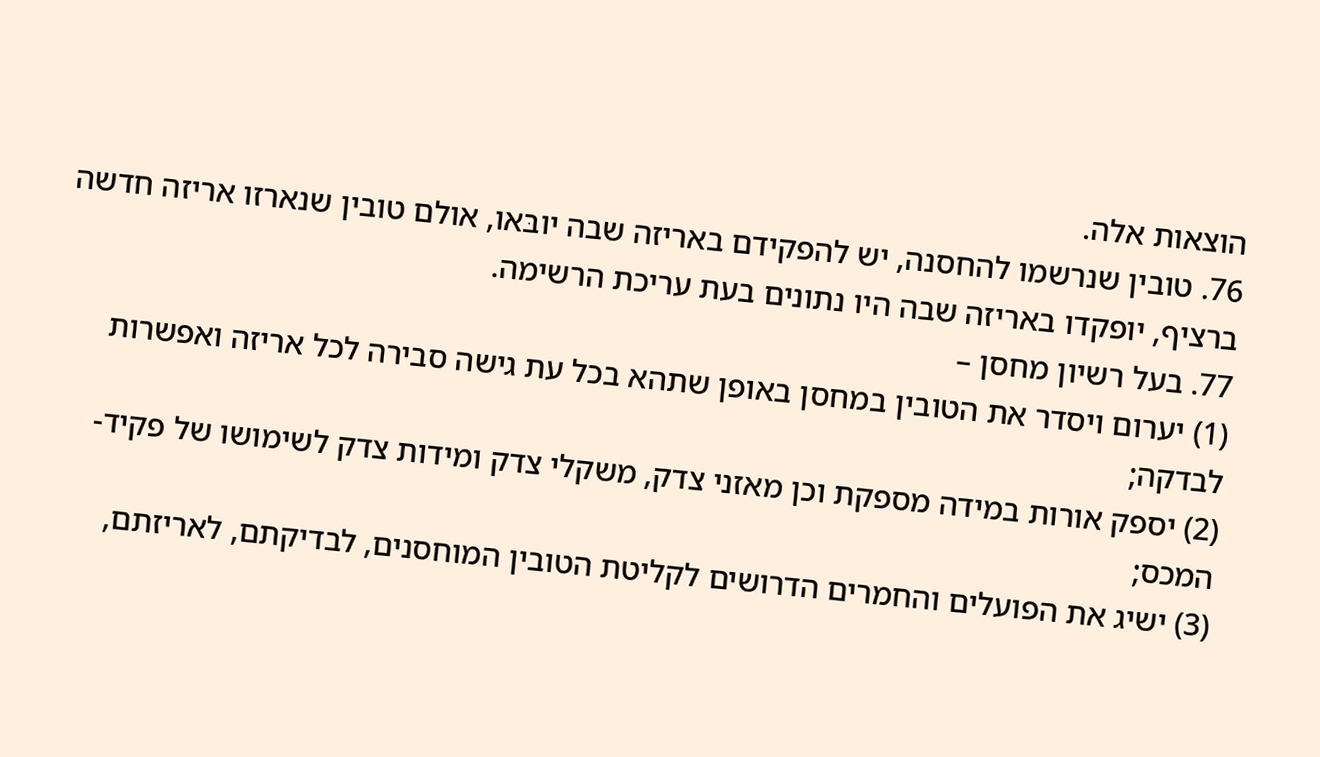הוצאות אלה.
76. טובין שנרשמו להחסנה, יש להפקידם באריזה שבה יובּאו, אולם טובין שנארזו אריזה חדשה ברציף, יופקדו באריזה שבה היו נתונים בעת עריכת הרשימה.
77. בעל רשיון מחסן –
(1) יערום ויסדר את הטובין במחסן באופן שתהא בכל עת גישה סבירה לכל אריזה ואפשרות לבדקה;
(2) יספק אורות במידה מספקת וכן מאזני צדק, משקלי צדק ומידות צדק לשימושו של פקיד-המכס;
(3) ישיג את הפועלים והחמרים הדרושים לקליטת הטובין המוחסנים, לבדיקתם, לאריזתם,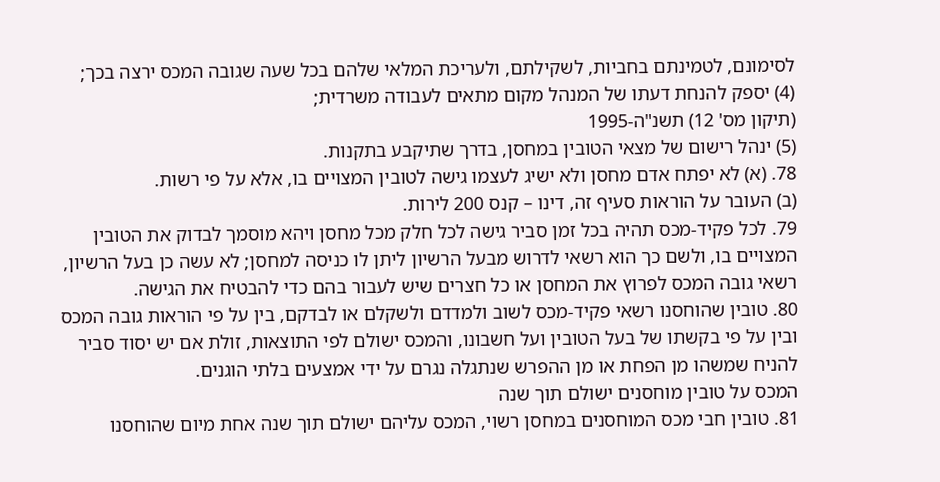לסימונם, לטמינתם בחביות, לשקילתם, ולעריכת המלאי שלהם בכל שעה שגובה המכס ירצה בכך;
(4) יספק להנחת דעתו של המנהל מקום מתאים לעבודה משרדית;
(תיקון מס' 12) תשנ"ה-1995
(5) ינהל רישום של מצאי הטובין במחסן, בדרך שתיקבע בתקנות.
78. (א) לא יפתח אדם מחסן ולא ישיג לעצמו גישה לטובין המצויים בו, אלא על פי רשות.
(ב) העובר על הוראות סעיף זה, דינו – קנס 200 לירות.
79. לכל פקיד-מכס תהיה בכל זמן סביר גישה לכל חלק מכל מחסן ויהא מוסמך לבדוק את הטובין המצויים בו, ולשם כך הוא רשאי לדרוש מבעל הרשיון ליתן לו כניסה למחסן; לא עשה כן בעל הרשיון, רשאי גובה המכס לפרוץ את המחסן או כל חצרים שיש לעבור בהם כדי להבטיח את הגישה.
80. טובין שהוחסנו רשאי פקיד-מכס לשוב ולמדדם ולשקלם או לבדקם, בין על פי הוראות גובה המכס ובין על פי בקשתו של בעל הטובין ועל חשבונו, והמכס ישולם לפי התוצאות, זולת אם יש יסוד סביר להניח שמשהו מן הפחת או מן ההפרש שנתגלה נגרם על ידי אמצעים בלתי הוגנים.
המכס על טובין מוחסנים ישולם תוך שנה
81. טובין חבי מכס המוחסנים במחסן רשוי, המכס עליהם ישולם תוך שנה אחת מיום שהוחסנו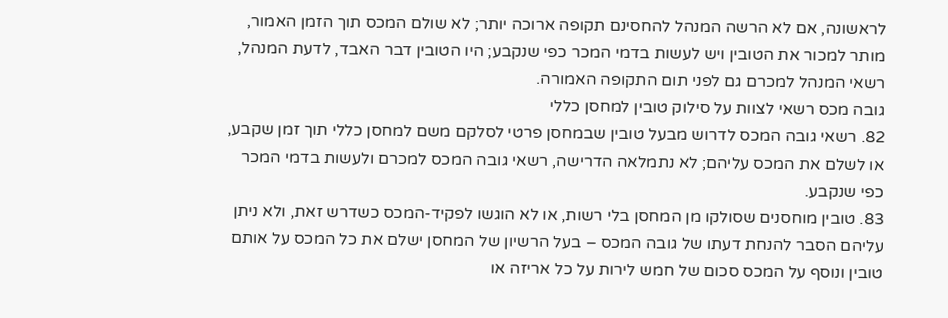לראשונה, אם לא הרשה המנהל להחסינם תקופה ארוכה יותר; לא שולם המכס תוך הזמן האמור, מותר למכור את הטובין ויש לעשות בדמי המכר כפי שנקבע; היו הטובין דבר האבד, לדעת המנהל, רשאי המנהל למכרם גם לפני תום התקופה האמורה.
גובה מכס רשאי לצוות על סילוק טובין למחסן כללי
82. רשאי גובה המכס לדרוש מבעל טובין שבמחסן פרטי לסלקם משם למחסן כללי תוך זמן שקבע, או לשלם את המכס עליהם; לא נתמלאה הדרישה, רשאי גובה המכס למכרם ולעשות בדמי המכר כפי שנקבע.
83. טובין מוחסנים שסולקו מן המחסן בלי רשות, או לא הוגשו לפקיד-המכס כשדרש זאת, ולא ניתן עליהם הסבר להנחת דעתו של גובה המכס – בעל הרשיון של המחסן ישלם את כל המכס על אותם טובין ונוסף על המכס סכום של חמש לירות על כל אריזה או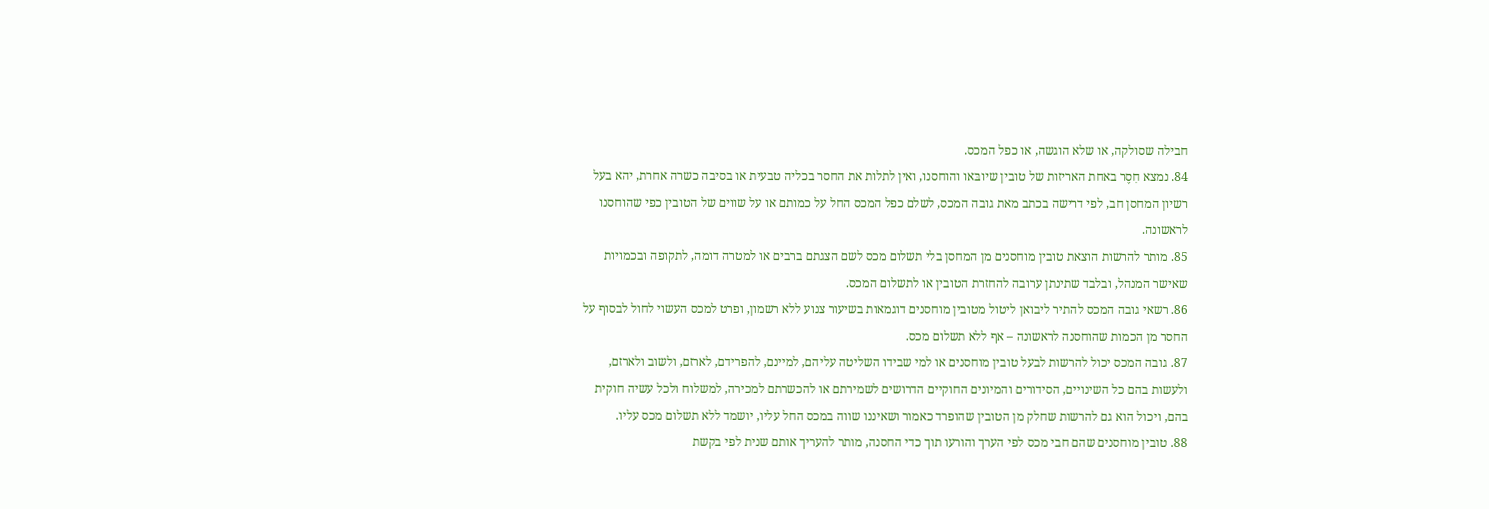חבילה שסולקה, או שלא הוגשה, או כפל המכס.
84. נמצא חִסֶר באחת האריזות של טובין שיובּאו והוחסנו, ואין לתלות את החסר בכליה טבעית או בסיבה כשרה אחרת, יהא בעל רשיון המחסן חב, לפי דרישה בכתב מאת גובה המכס, לשלם כפל המכס החל על כמותם או על שווים של הטובין כפי שהוחסנו לראשונה.
85. מותר להרשות הוצאת טובין מוחסנים מן המחסן בלי תשלום מכס לשם הצגתם ברבים או למטרה דומה, לתקופה ובכמויות שאישר המנהל, ובלבד שתינתן ערובה להחזרת הטובין או לתשלום המכס.
86. רשאי גובה המכס להתיר ליבואן ליטול מטובין מוחסנים דוגמאות בשיעור צנוע ללא רשמון, ופרט למכס העשוי לחול לבסוף על החסר מן הכמות שהוחסנה לראשונה – אף ללא תשלום מכס.
87. גובה המכס יכול להרשות לבעל טובין מוחסנים או למי שבידו השליטה עליהם, למיינם, להפרידם, לארזם, ולשוב ולארזם, ולעשות בהם כל השינויים, הסידורים והמיונים החוקיים הדרושים לשמירתם או להכשרתם למכירה, למשלוח ולכל עשיה חוקית בהם, ויכול הוא גם להרשות שחלק מן הטובין שהופרד כאמור ושאיננו שווה במכס החל עליו, יושמד ללא תשלום מכס עליו.
88. טובין מוחסנים שהם חבי מכס לפי הערך והורעו תוך כדי החסנה, מותר להעריך אותם שנית לפי בקשת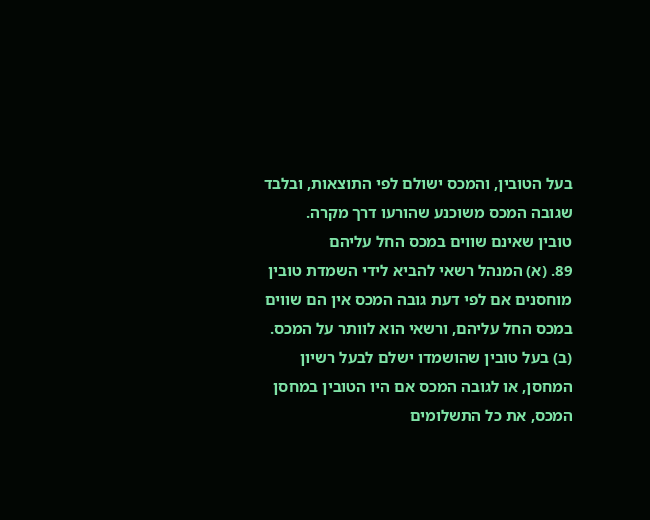בעל הטובין, והמכס ישולם לפי התוצאות, ובלבד שגובה המכס משוכנע שהורעו דרך מקרה.
טובין שאינם שווים במכס החל עליהם
89. (א) המנהל רשאי להביא לידי השמדת טובין מוחסנים אם לפי דעת גובה המכס אין הם שווים במכס החל עליהם, ורשאי הוא לוותר על המכס.
(ב) בעל טובין שהושמדו ישלם לבעל רשיון המחסן, או לגובה המכס אם היו הטובין במחסן המכס, את כל התשלומים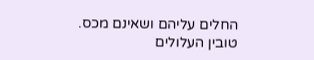החלים עליהם ושאינם מכס.
טובין העלולים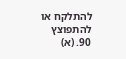להתלקח או להתפוצץ
90. (א)